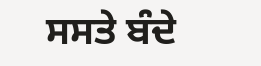ਸਸਤੇ ਬੰਦੇ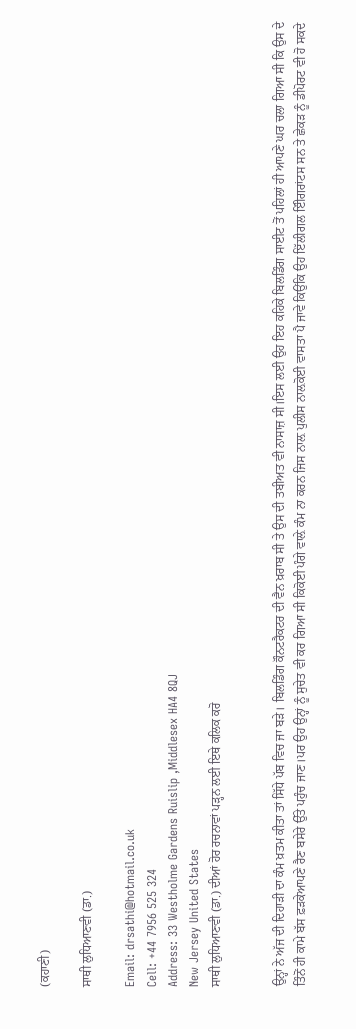(ਕਹਾਣੀ)

ਸਾਥੀ ਲੁਧਿਆਣਵੀ (ਡਾ.)

Email: drsathi@hotmail.co.uk
Cell: +44 7956 525 324
Address: 33 Westholme Gardens Ruislip ,Middlesex HA4 8QJ
New Jersey United States
ਸਾਥੀ ਲੁਧਿਆਣਵੀ (ਡਾ.) ਦੀਆਂ ਹੋਰ ਰਚਨਾਵਾਂ ਪੜ੍ਹਨ ਲਈ ਇਥੇ ਕਲਿਕ ਕਰੋ


ਉਨ੍ਹਾਂ ਨੇ ਅੱਜ ਦੀ ਦਿਹਾੜੀ ਦਾ ਕੰਮ ਖ਼ਤਮ ਕੀਤਾ ਤਾਂ ਸਿੱਧੇ ਪੱਬ ਵਿਚ ਜਾ ਬੜੇ। ਬਿਲਡਿੰਗ ਕੌਨਟਰੈਕਟਰ ਦੀ ਵੈਨ ਖ਼ਰਾਬ ਸੀ ਤੇ ਉਸ ਦੀ ਤਬੀਅਤ ਵੀ ਨਾਸਾਜ਼ ਸੀ।ਇਸ ਲਈ ਉਹ ਇਹ ਕਹਿਕੇ ਬਿਲਡਿੰਗ ਸਾਈਟ ਤੋਂ ਪਹਿਲਾਂ ਹੀ ਆਪਣੇ ਘਰ ਚਲਾ ਗਿਆ ਸੀ ਕਿ ਉਸ ਦੇ ਤਿੰਨੋਂ ਹੀ ਕਾਮੇ ਬੱਸ ਫ਼ੜਕੇਆਪਣੇ ਰੈਣ ਬਸੇਰੇ ਉੱਤੇ ਪਹੁੰਚ ਜਾਣ।ਪਰ ਉਹ ਉਨ੍ਹਾਂ ਨੂੰ ਸੁਚੇਤ ਵੀ ਕਰ ਗਿਆ ਸੀ ਕਿਕੋਈ ਪੰਗੇ ਵਾਲ਼ੇ ਕੰਮ ਨਾ ਕਰਨ ਜਿਸ ਨਾਲ਼ ਪੁਲੀਸ ਨਾਲ਼ਕੋਈ ਵਾਸਤਾ ਪੈ ਜਾਵੇ ਕਿਉਂਕਿ ਉਹ ਇੱਲੀਗਲ ਇੰੀਗਰਾਂਟਸ ਸਨ ਤੇ ਛੇਕੜ ਨੂੰ ਡੀਪੋਰਟ ਵੀ ਹੋ ਸਕਦੇ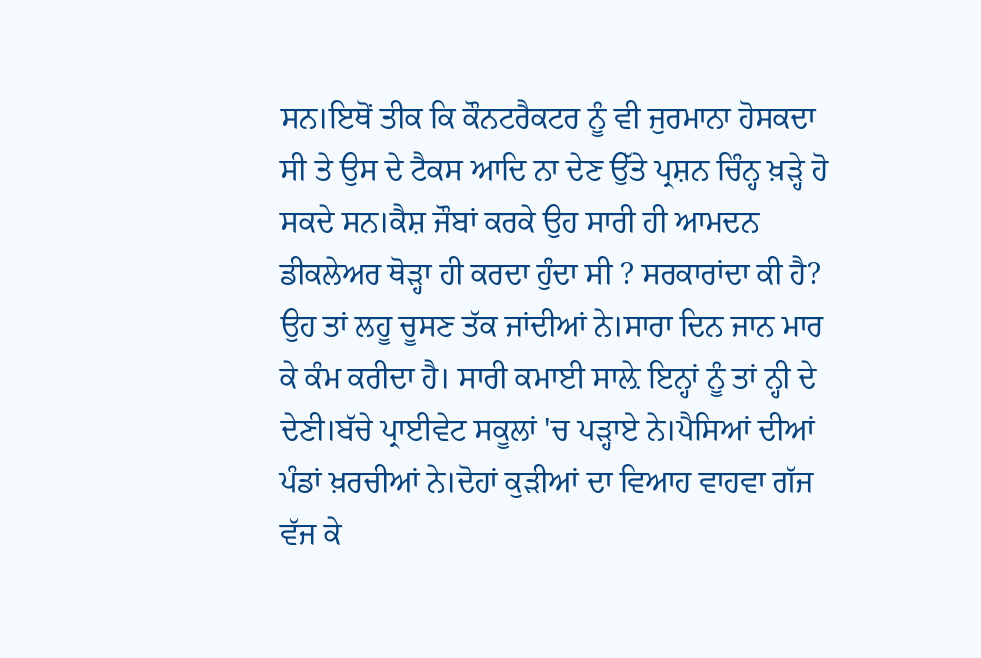ਸਨ।ਇਥੋਂ ਤੀਕ ਕਿ ਕੌਨਟਰੈਕਟਰ ਨੂੰ ਵੀ ਜੁਰਮਾਨਾ ਹੋਸਕਦਾ ਸੀ ਤੇ ਉਸ ਦੇ ਟੈਕਸ ਆਦਿ ਨਾ ਦੇਣ ਉੱਤੇ ਪ੍ਰਸ਼ਨ ਚਿੰਨ੍ਹ ਖ਼ੜ੍ਹੇ ਹੋ ਸਕਦੇ ਸਨ।ਕੈਸ਼ ਜੌਬਾਂ ਕਰਕੇ ਉਹ ਸਾਰੀ ਹੀ ਆਮਦਨ ਡੀਕਲੇਅਰ ਥੋੜ੍ਹਾ ਹੀ ਕਰਦਾ ਹੁੰਦਾ ਸੀ ? ਸਰਕਾਰਾਂਦਾ ਕੀ ਹੈ? ਉਹ ਤਾਂ ਲਹੂ ਚੂਸਣ ਤੱਕ ਜਾਂਦੀਆਂ ਨੇ।ਸਾਰਾ ਦਿਨ ਜਾਨ ਮਾਰ ਕੇ ਕੰਮ ਕਰੀਦਾ ਹੈ। ਸਾਰੀ ਕਮਾਈ ਸਾਲ਼ੇ ਇਨ੍ਹਾਂ ਨੂੰ ਤਾਂ ਨ੍ਹੀ ਦੇ ਦੇਣੀ।ਬੱਚੇ ਪ੍ਰਾਈਵੇਟ ਸਕੂਲਾਂ 'ਚ ਪੜ੍ਹਾਏ ਨੇ।ਪੈਸਿਆਂ ਦੀਆਂ ਪੰਡਾਂ ਖ਼ਰਚੀਆਂ ਨੇ।ਦੋਹਾਂ ਕੁੜੀਆਂ ਦਾ ਵਿਆਹ ਵਾਹਵਾ ਗੱਜ ਵੱਜ ਕੇ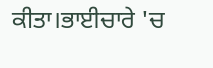ਕੀਤਾ।ਭਾਈਚਾਰੇ 'ਚ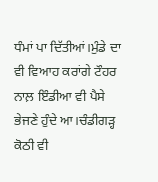ਧੰਮਾਂ ਪਾ ਦਿੱਤੀਆਂ।ਮੁੰਡੇ ਦਾ ਵੀ ਵਿਆਹ ਕਰਾਂਗੇ ਟੌਹਰ ਨਾਲ਼ ਇੰਡੀਆ ਵੀ ਪੈਸੇ ਭੇਜਣੇ ਹੁੰਦੇ ਆ।ਚੰਡੀਗੜ੍ਹ ਕੋਠੀ ਵੀ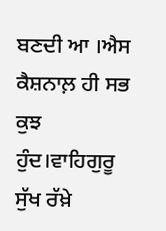ਬਣਦੀ ਆ ।ਐਸ ਕੈਸ਼ਨਾਲ਼ ਹੀ ਸਭ ਕੁਝ ਹੁੰਦ।ਵਾਹਿਗੁਰੂ ਸੁੱਖ ਰੱਖ਼ੇ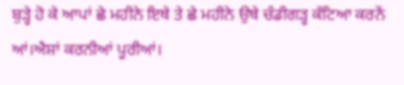ਬੁੜ੍ਹੇ ਹੋ ਕੇ ਆਪਾਂ ਛੇ ਮਹੀਨੇ ਇਥੇ ਤੇ ਛੇ ਮਹੀਨੇ ਉਥੇ ਚੰਡੀਗੜ੍ਹ ਕੱਟਿਆ ਕਰਨੇਂ ਆਂ।ਐਸ਼ਾਂ ਕਰਨੀਆਂ ਪੂਰੀਆਂ।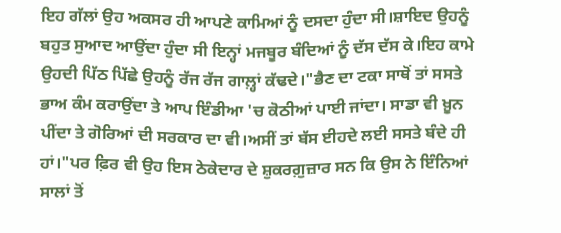ਇਹ ਗੱਲਾਂ ਉਹ ਅਕਸਰ ਹੀ ਆਪਣੇ ਕਾਮਿਆਂ ਨੂੰ ਦਸਦਾ ਹੁੰਦਾ ਸੀ।ਸ਼ਾਇਦ ਉਹਨੂੰ ਬਹੁਤ ਸੁਆਦ ਆਉਂਦਾ ਹੁੰਦਾ ਸੀ ਇਨ੍ਹਾਂ ਮਜਬੂਰ ਬੰਦਿਆਂ ਨੂੰ ਦੱਸ ਦੱਸ ਕੇ।ਇਹ ਕਾਮੇ ਉਹਦੀ ਪਿੱਠ ਪਿੱਛੇ ਉਹਨੂੰ ਰੱਜ ਰੱਜ ਗਾਲ਼੍ਹਾਂ ਕੱਢਦੇ।"ਭੈਣ ਦਾ ਟਕਾ ਸਾਥੋਂ ਤਾਂ ਸਸਤੇ ਭਾਅ ਕੰਮ ਕਰਾਉਂਦਾ ਤੇ ਆਪ ਇੰਡੀਆ 'ਚ ਕੋਠੀਆਂ ਪਾਈ ਜਾਂਦਾ। ਸਾਡਾ ਵੀ ਖ਼ੂਨ ਪੀਂਦਾ ਤੇ ਗੋਰਿਆਂ ਦੀ ਸਰਕਾਰ ਦਾ ਵੀ।ਅਸੀਂ ਤਾਂ ਬੱਸ ਈਹਦੇ ਲਈ ਸਸਤੇ ਬੰਦੇ ਹੀ ਹਾਂ।"ਪਰ ਫ਼ਿਰ ਵੀ ਉਹ ਇਸ ਠੇਕੇਦਾਰ ਦੇ ਸ਼ੁਕਰਗ਼ੁਜ਼ਾਰ ਸਨ ਕਿ ਉਸ ਨੇ ਇੰਨਿਆਂ ਸਾਲਾਂ ਤੋਂ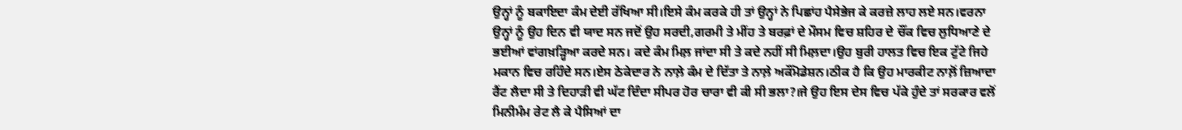ਉਨ੍ਹਾਂ ਨੂੰ ਬਕਾਇਦਾ ਕੰਮ ਦੇਈ ਰੱਖਿਆ ਸੀ।ਇਸੇ ਕੰਮ ਕਰਕੇ ਹੀ ਤਾਂ ਉਨ੍ਹਾਂ ਨੇ ਪਿਛਾਂਹ ਪੈਸੇਭੇਜ ਕੇ ਕਰਜ਼ੇ ਲਾਹ ਲਏ ਸਨ।ਵਰਨਾ ਉਨ੍ਹਾਂ ਨੂੰ ਉਹ ਦਿਨ ਵੀ ਯਾਦ ਸਨ ਜਦੋਂ ਉਹ ਸਰਦੀ,ਗਰਮੀ ਤੇ ਮੀਂਹ ਤੇ ਬਰਫ਼ਾਂ ਦੇ ਮੌਸਮ ਵਿਚ ਸ਼ਹਿਰ ਦੇ ਚੌਂਕ ਵਿਚ ਲੁਧਿਆਣੇ ਦੇ ਭਈਆਂ ਵਾਂਗਖ਼ੜ੍ਹਿਆ ਕਰਦੇ ਸਨ। ਕਦੇ ਕੰਮ ਮਿਲ਼ ਜਾਂਦਾ ਸੀ ਤੇ ਕਦੇ ਨਹੀਂ ਸੀ ਮਿਲ਼ਦਾ।ਉਹ ਬੁਰੀ ਹਾਲਤ ਵਿਚ ਇਕ ਟੁੱਟੇ ਜਿਹੇ ਮਕਾਨ ਵਿਚ ਰਹਿੰਦੇ ਸਨ।ਏਸ ਠੇਕੇਦਾਰ ਨੇ ਨਾਲ਼ੇ ਕੰਮ ਦੇ ਦਿੱਤਾ ਤੇ ਨਾਲ਼ੇ ਅਕੌਂਮੋਡੇਸ਼ਨ।ਠੀਕ ਹੈ ਕਿ ਉਹ ਮਾਰਕੀਟ ਨਾਲ਼ੋਂ ਜ਼ਿਆਦਾ ਰੈਂਟ ਲੈਦਾ ਸੀ ਤੇ ਦਿਹਾੜੀ ਵੀ ਘੱਟ ਦਿੰਦਾ ਸੀਪਰ ਹੋਰ ਚਾਰਾ ਵੀ ਕੀ ਸੀ ਭਲਾ?।ਜੇ ਉਹ ਇਸ ਦੇਸ ਵਿਚ ਪੱਕੇ ਹੁੰਦੇ ਤਾਂ ਸਰਕਾਰ ਵਲੋਂ ਮਿਨੀਮੰਮ ਰੇਟ ਲੈ ਕੇ ਪੈਸਿਆਂ ਦਾ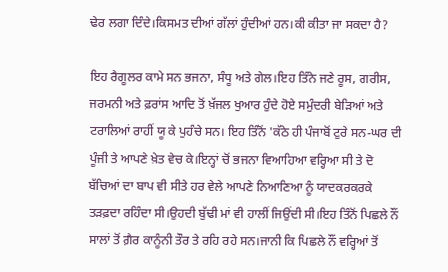ਢੇਰ ਲਗਾ ਦਿੰਦੇ।ਕਿਸਮਤ ਦੀਆਂ ਗੱਲਾਂ ਹੁੰਦੀਆਂ ਹਨ।ਕੀ ਕੀਤਾ ਜਾ ਸਕਦਾ ਹੈ?

ਇਹ ਰੈਗੂਲਰ ਕਾਮੇ ਸਨ ਭਜਨਾ, ਸੰਧੂ ਅਤੇ ਗੇਲ।ਇਹ ਤਿੰਨੇ ਜਣੇ ਰੂਸ, ਗਰੀਸ, ਜਰਮਨੀ ਅਤੇ ਫ਼ਰਾਂਸ ਆਦਿ ਤੋਂ ਖ਼ੱਜਲ ਖੁਆਰ ਹੁੰਦੇ ਹੋਏ ਸਮੁੰਦਰੀ ਬੇੜਿਆਂ ਅਤੇ ਟਰਾਲਿਆਂ ਰਾਹੀਂ ਯੂ ਕੇ ਪੁਹੰਚੇ ਸਨ। ਇਹ ਤਿੰਨੋਂ 'ਕੱਠੇ ਹੀ ਪੰਜਾਬੋਂ ਟੁਰੇ ਸਨ-ਘਰ ਦੀ ਪੂੰਜੀ ਤੇ ਆਪਣੇ ਖ਼ੇਤ ਵੇਚ ਕੇ।ਇਨ੍ਹਾਂ ਚੋਂ ਭਜਨਾ ਵਿਆਹਿਆ ਵਰ੍ਹਿਆ ਸੀ ਤੇ ਦੋ ਬੱਚਿਆਂ ਦਾ ਬਾਪ ਵੀ ਸੀਤੇ ਹਰ ਵੇਲੇ ਆਪਣੇ ਨਿਆਣਿਆ ਨੂੰ ਯਾਦਕਰਕਰਕੇ ਤੜਫ਼ਦਾ ਰਹਿੰਦਾ ਸੀ।ਉਹਦੀ ਬੁੱਢੀ ਮਾਂ ਵੀ ਹਾਲੀਂ ਜਿਉਂਦੀ ਸੀ।ਇਹ ਤਿੰਨੋਂ ਪਿਛਲੇ ਨੌਂ ਸਾਲਾਂ ਤੋਂ ਗ਼ੈਰ ਕਾਨੂੰਨੀ ਤੌਰ ਤੇ ਰਹਿ ਰਹੇ ਸਨ।ਜਾਨੀ ਕਿ ਪਿਛਲੇ ਨੌਂ ਵਰ੍ਹਿਆਂ ਤੋਂ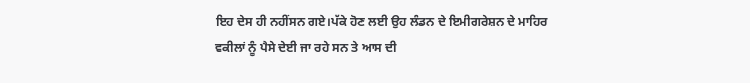ਇਹ ਦੇਸ ਹੀ ਨਹੀਂਸਨ ਗਏ।ਪੱਕੇ ਹੋਣ ਲਈ ਉਹ ਲੰਡਨ ਦੇ ਇਮੀਗਰੇਸ਼ਨ ਦੇ ਮਾਹਿਰ ਵਕੀਲਾਂ ਨੂੰ ਪੈਸੇ ਦੇਈ ਜਾ ਰਹੇ ਸਨ ਤੇ ਆਸ ਦੀ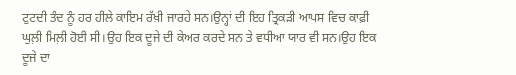ਟੁਟਦੀ ਤੰਦ ਨੂੰ ਹਰ ਹੀਲੇ ਕਾਇਮ ਰੱਖ਼ੀ ਜਾਰਹੇ ਸਨ।ਉਨ੍ਹਾਂ ਦੀ ਇਹ ਤ੍ਰਿਕੜੀ ਆਪਸ ਵਿਚ ਕਾਫ਼ੀ ਘੁਲ਼ੀ ਮਿਲ਼ੀ ਹੋਈ ਸੀ।ਉਹ ਇਕ ਦੂਜੇ ਦੀ ਕੇਅਰ ਕਰਦੇ ਸਨ ਤੇ ਵਧੀਆ ਯਾਰ ਵੀ ਸਨ।ਉਹ ਇਕ ਦੂਜੇ ਦਾ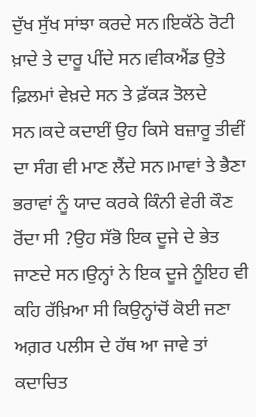ਦੁੱਖ ਸੁੱਖ ਸਾਂਝਾ ਕਰਦੇ ਸਨ।ਇਕੱਠੇ ਰੋਟੀ ਖ਼ਾਦੇ ਤੇ ਦਾਰੂ ਪੀਂਦੇ ਸਨ।ਵੀਕਐਂਡ ਉਤੇ ਫ਼ਿਲਮਾਂ ਵੇਖ਼ਦੇ ਸਨ ਤੇ ਫ਼ੱਕੜ ਤੋਲਦੇ ਸਨ।ਕਦੇ ਕਦਾਈਂ ਉਹ ਕਿਸੇ ਬਜ਼ਾਰੂ ਤੀਵੀਂ ਦਾ ਸੰਗ ਵੀ ਮਾਣ ਲੈਂਦੇ ਸਨ।ਮਾਵਾਂ ਤੇ ਭੈਣਾ ਭਰਾਵਾਂ ਨੂੰ ਯਾਦ ਕਰਕੇ ਕਿੰਨੀ ਵੇਰੀ ਕੌਣ ਰੋਂਦਾ ਸੀ ?ਉਹ ਸੱਭੋ ਇਕ ਦੂਜੇ ਦੇ ਭੇਤ ਜਾਣਦੇ ਸਨ।ਉਨ੍ਹਾਂ ਨੇ ਇਕ ਦੂਜੇ ਨੂੰਇਹ ਵੀ ਕਹਿ ਰੱਖ਼ਿਆ ਸੀ ਕਿਉਨ੍ਹਾਂਚੋਂ ਕੋਈ ਜਣਾ ਅਗ਼ਰ ਪਲੀਸ ਦੇ ਹੱਥ ਆ ਜਾਵੇ ਤਾਂ ਕਦਾਚਿਤ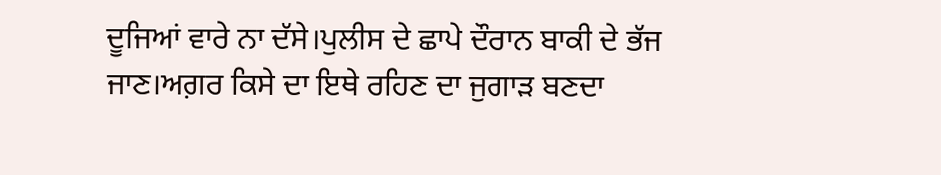ਦੂਜਿਆਂ ਵਾਰੇ ਨਾ ਦੱਸੇ।ਪੁਲੀਸ ਦੇ ਛਾਪੇ ਦੌਰਾਨ ਬਾਕੀ ਦੇ ਭੱਜ ਜਾਣ।ਅਗ਼ਰ ਕਿਸੇ ਦਾ ਇਥੇ ਰਹਿਣ ਦਾ ਜੁਗਾੜ ਬਣਦਾ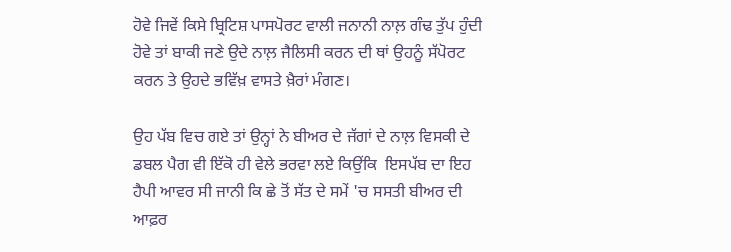ਹੋਵੇ ਜਿਵੇਂ ਕਿਸੇ ਬ੍ਰਿਟਿਸ਼ ਪਾਸਪੋਰਟ ਵਾਲੀ ਜਨਾਨੀ ਨਾਲ਼ ਗੰਢ ਤੁੱਪ ਹੁੰਦੀ ਹੋਵੇ ਤਾਂ ਬਾਕੀ ਜਣੇ ਉਦੇ ਨਾਲ਼ ਜੈਲਿਸੀ ਕਰਨ ਦੀ ਥਾਂ ਉਹਨੂੰ ਸੱਪੋਰਟ ਕਰਨ ਤੇ ਉਹਦੇ ਭਵਿੱਖ਼ ਵਾਸਤੇ ਖ਼ੈਰਾਂ ਮੰਗਣ।

ਉਹ ਪੱਬ ਵਿਚ ਗਏ ਤਾਂ ਉਨ੍ਹਾਂ ਨੇ ਬੀਅਰ ਦੇ ਜੱਗਾਂ ਦੇ ਨਾਲ਼ ਵਿਸਕੀ ਦੇ ਡਬਲ ਪੈਗ ਵੀ ਇੱਕੋ ਹੀ ਵੇਲੇ ਭਰਵਾ ਲਏ ਕਿਉਂਕਿ  ਇਸਪੱਬ ਦਾ ਇਹ ਹੈਪੀ ਆਵਰ ਸੀ ਜਾਨੀ ਕਿ ਛੇ ਤੋਂ ਸੱਤ ਦੇ ਸਮੇਂ 'ਚ ਸਸਤੀ ਬੀਅਰ ਦੀ ਆਫ਼ਰ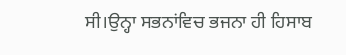ਸੀ।ਉਨ੍ਹਾ ਸਭਨਾਂਵਿਚ ਭਜਨਾ ਹੀ ਹਿਸਾਬ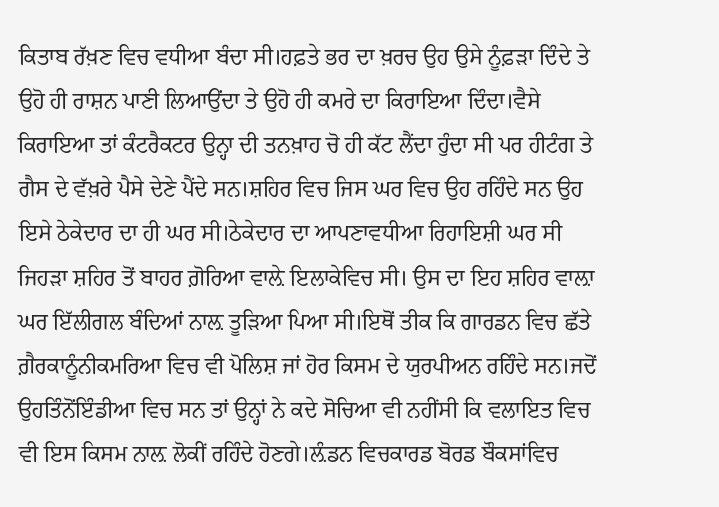ਕਿਤਾਬ ਰੱਖ਼ਣ ਵਿਚ ਵਧੀਆ ਬੰਦਾ ਸੀ।ਹਫ਼ਤੇ ਭਰ ਦਾ ਖ਼ਰਚ ਉਹ ਉਸੇ ਨੂੰਫ਼ੜਾ ਦਿੰਦੇ ਤੇ ਉਹੋ ਹੀ ਰਾਸ਼ਨ ਪਾਣੀ ਲਿਆਉਂਦਾ ਤੇ ਉਹੋ ਹੀ ਕਮਰੇ ਦਾ ਕਿਰਾਇਆ ਦਿੰਦਾ।ਵੈਸੇ ਕਿਰਾਇਆ ਤਾਂ ਕੰਟਰੈਕਟਰ ਉਨ੍ਹਾ ਦੀ ਤਨਖ਼ਾਹ ਚੋ ਹੀ ਕੱਟ ਲੈਂਦਾ ਹੁੰਦਾ ਸੀ ਪਰ ਹੀਟੰਗ ਤੇ ਗੈਸ ਦੇ ਵੱਖ਼ਰੇ ਪੈਸੇ ਦੇਣੇ ਪੈਂਦੇ ਸਨ।ਸ਼ਹਿਰ ਵਿਚ ਜਿਸ ਘਰ ਵਿਚ ਉਹ ਰਹਿੰਦੇ ਸਨ ਉਹ ਇਸੇ ਠੇਕੇਦਾਰ ਦਾ ਹੀ ਘਰ ਸੀ।ਠੇਕੇਦਾਰ ਦਾ ਆਪਣਾਵਧੀਆ ਰਿਹਾਇਸ਼ੀ ਘਰ ਸੀ ਜਿਹੜਾ ਸ਼ਹਿਰ ਤੋਂ ਬਾਹਰ ਗ਼ੋਰਿਆ ਵਾਲ਼ੇ ਇਲਾਕੇਵਿਚ ਸੀ। ਉਸ ਦਾ ਇਹ ਸ਼ਹਿਰ ਵਾਲ਼ਾ ਘਰ ਇੱਲੀਗਲ ਬੰਦਿਆਂ ਨਾਲ਼ ਤੂੜਿਆ ਪਿਆ ਸੀ।ਇਥੋਂ ਤੀਕ ਕਿ ਗਾਰਡਨ ਵਿਚ ਛੱਤੇ ਗ਼ੈਰਕਾਨੂੰਨੀਕਮਰਿਆ ਵਿਚ ਵੀ ਪੋਲਿਸ਼ ਜਾਂ ਹੋਰ ਕਿਸਮ ਦੇ ਯੁਰਪੀਅਨ ਰਹਿੰਦੇ ਸਨ।ਜਦੋਂ ਉਹਤਿੰਨੋਂਇੰਡੀਆ ਵਿਚ ਸਨ ਤਾਂ ਉਨ੍ਹਾਂ ਨੇ ਕਦੇ ਸੋਚਿਆ ਵੀ ਨਹੀਂਸੀ ਕਿ ਵਲਾਇਤ ਵਿਚ ਵੀ ਇਸ ਕਿਸਮ ਨਾਲ਼ ਲੋਕੀਂ ਰਹਿੰਦੇ ਹੋਣਗੇ।ਲ਼ੰਡਨ ਵਿਚਕਾਰਡ ਬੋਰਡ ਬੌਕਸਾਂਵਿਚ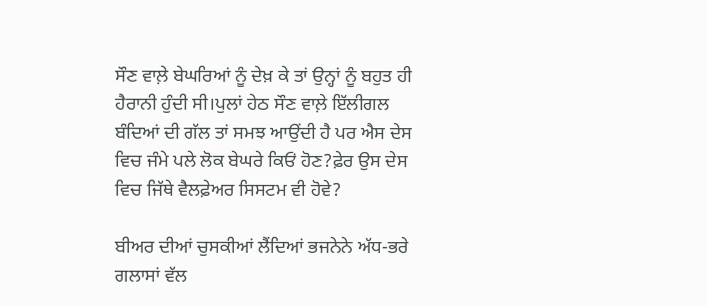ਸੌਣ ਵਾਲ਼ੇ ਬੇਘਰਿਆਂ ਨੂੰ ਦੇਖ਼ ਕੇ ਤਾਂ ਉਨ੍ਹਾਂ ਨੂੰ ਬਹੁਤ ਹੀ ਹੈਰਾਨੀ ਹੁੰਦੀ ਸੀ।ਪੁਲਾਂ ਹੇਠ ਸੌਣ ਵਾਲ਼ੇ ਇੱਲੀਗਲ ਬੰਦਿਆਂ ਦੀ ਗੱਲ ਤਾਂ ਸਮਝ ਆਉਂਦੀ ਹੈ ਪਰ ਐਸ ਦੇਸ ਵਿਚ ਜੰਮੇ ਪਲੇ ਲੋਕ ਬੇਘਰੇ ਕਿਓਂ ਹੋਣ?ਫ਼ੇਰ ਉਸ ਦੇਸ ਵਿਚ ਜਿੱਥੇ ਵੈਲਫ਼ੇਅਰ ਸਿਸਟਮ ਵੀ ਹੋਵੇ?

ਬੀਅਰ ਦੀਆਂ ਚੁਸਕੀਆਂ ਲੈਂਦਿਆਂ ਭਜਨੇਨੇ ਅੱਧ-ਭਰੇ ਗਲਾਸਾਂ ਵੱਲ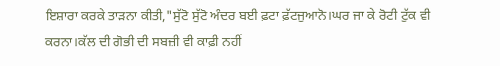ਇਸ਼ਾਰਾ ਕਰਕੇ ਤਾੜਨਾ ਕੀਤੀ,"ਸੁੱਟੋ ਸੁੱਟੋ ਅੰਦਰ ਬਈ ਫ਼ਟਾ ਫ਼ੱਟਜੁਆਨੋ।ਘਰ ਜਾ ਕੇ ਰੋਟੀ ਟੁੱਕ ਵੀ ਕਰਨਾ।ਕੱਲ ਦੀ ਗੋਭੀ ਦੀ ਸਬਜ਼ੀ ਵੀ ਕਾਫ਼ੀ ਨਹੀਂ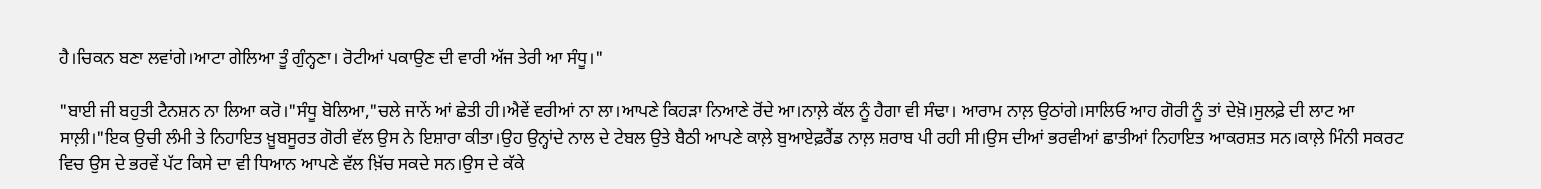ਹੈ।ਚਿਕਨ ਬਣਾ ਲਵਾਂਗੇ।ਆਟਾ ਗੇਲਿਆ ਤੂੰ ਗੁੰਨ੍ਹਣਾ। ਰੋਟੀਆਂ ਪਕਾਉਣ ਦੀ ਵਾਰੀ ਅੱਜ ਤੇਰੀ ਆ ਸੰਧੂ।"

"ਬਾਈ ਜੀ ਬਹੁਤੀ ਟੈਨਸ਼ਨ ਨਾ ਲਿਆ ਕਰੋ।"ਸੰਧੂ ਬੋਲਿਆ,"ਚਲੇ ਜਾਨੇਂ ਆਂ ਛੇਤੀ ਹੀ।ਐਵੇਂ ਵਰੀਆਂ ਨਾ ਲਾ।ਆਪਣੇ ਕਿਹੜਾ ਨਿਆਣੇ ਰੋਂਦੇ ਆ।ਨਾਲ਼ੇ ਕੱਲ ਨੂੰ ਹੈਗਾ ਵੀ ਸੰਢਾ। ਆਰਾਮ ਨਾਲ਼ ਉਠਾਂਗੇ।ਸਾਲਿਓ ਆਹ ਗੋਰੀ ਨੂੰ ਤਾਂ ਦੇਖ਼ੋ।ਸੁਲਫ਼ੇ ਦੀ ਲਾਟ ਆ ਸਾਲ਼ੀ।"ਇਕ ਉਚੀ ਲੰਮੀ ਤੇ ਨਿਹਾਇਤ ਖ਼ੂਬਸੂਰਤ ਗੋਰੀ ਵੱਲ ਉਸ ਨੇ ਇਸ਼ਾਰਾ ਕੀਤਾ।ਉਹ ਉਨ੍ਹਾਂਦੇ ਨਾਲ ਦੇ ਟੇਬਲ ਉਤੇ ਬੈਠੀ ਆਪਣੇ ਕਾਲ਼ੇ ਬੁਆਏਫ਼ਰੈਂਡ ਨਾਲ਼ ਸ਼ਰਾਬ ਪੀ ਰਹੀ ਸੀ।ਉਸ ਦੀਆਂ ਭਰਵੀਆਂ ਛਾਤੀਆਂ ਨਿਹਾਇਤ ਆਕਰਸ਼ਤ ਸਨ।ਕਾਲ਼ੇ ਮਿੰਨੀ ਸਕਰਟ ਵਿਚ ਉਸ ਦੇ ਭਰਵੇਂ ਪੱਟ ਕਿਸੇ ਦਾ ਵੀ ਧਿਆਨ ਆਪਣੇ ਵੱਲ ਖ਼ਿੱਚ ਸਕਦੇ ਸਨ।ਉਸ ਦੇ ਕੱਕੇ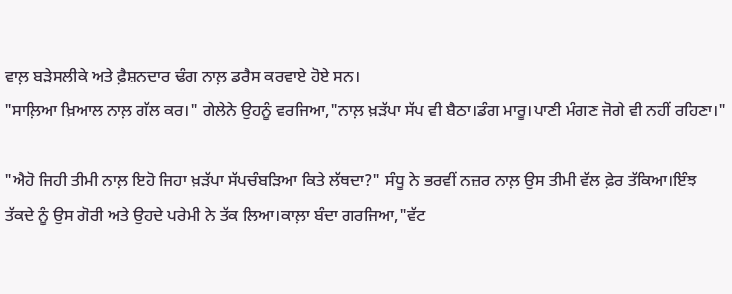ਵਾਲ਼ ਬੜੇਸਲੀਕੇ ਅਤੇ ਫ਼ੈਸ਼ਨਦਾਰ ਢੰਗ ਨਾਲ਼ ਡਰੈਸ ਕਰਵਾਏ ਹੋਏ ਸਨ।
"ਸਾਲ਼ਿਆ ਖ਼ਿਆਲ ਨਾਲ਼ ਗੱਲ ਕਰ।" ਗੇਲੇਨੇ ਉਹਨੂੰ ਵਰਜਿਆ,"ਨਾਲ਼ ਖ਼ੜੱਪਾ ਸੱਪ ਵੀ ਬੈਠਾ।ਡੰਗ ਮਾਰੂ।ਪਾਣੀ ਮੰਗਣ ਜੋਗੇ ਵੀ ਨਹੀਂ ਰਹਿਣਾ।"

"ਐਹੋ ਜਿਹੀ ਤੀਮੀ ਨਾਲ਼ ਇਹੋ ਜਿਹਾ ਖ਼ੜੱਪਾ ਸੱਪਚੰਬੜਿਆ ਕਿਤੇ ਲੱਥਦਾ?" ਸੰਧੂ ਨੇ ਭਰਵੀਂ ਨਜ਼ਰ ਨਾਲ਼ ਉਸ ਤੀਮੀ ਵੱਲ ਫ਼ੇਰ ਤੱਕਿਆ।ਇੰਝ ਤੱਕਦੇ ਨੂੰ ਉਸ ਗੋਰੀ ਅਤੇ ਉਹਦੇ ਪਰੇਮੀ ਨੇ ਤੱਕ ਲਿਆ।ਕਾਲ਼ਾ ਬੰਦਾ ਗਰਜਿਆ,"ਵੱਟ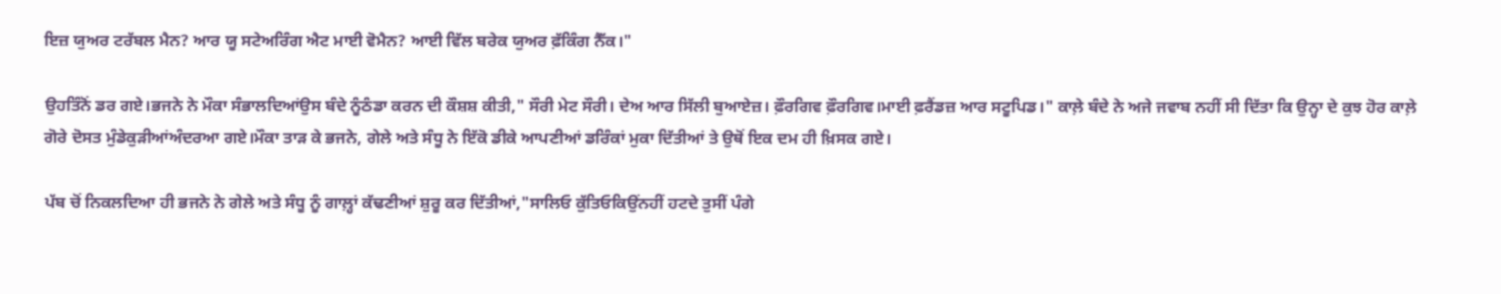ਇਜ਼ ਯੁਅਰ ਟਰੱਬਲ ਮੈਨ? ਆਰ ਯੂ ਸਟੇਅਰਿੰਗ ਐਟ ਮਾਈ ਵੋਮੈਨ? ਆਈ ਵਿੱਲ ਬਰੇਕ ਯੁਅਰ ਫ਼ੱਕਿੰਗ ਨੈੱਕ।"

ਉਹਤਿੰਨੋਂ ਡਰ ਗਏ।ਭਜਨੇ ਨੇ ਮੌਕਾ ਸੰਭਾਲਦਿਆਂਉਸ ਬੰਦੇ ਨੂੰਠੰਡਾ ਕਰਨ ਦੀ ਕੌਸ਼ਸ਼ ਕੀਤੀ," ਸੌਰੀ ਮੇਟ ਸੌਰੀ। ਦੇਅ ਆਰ ਸਿੱਲੀ ਬੁਆਏਜ਼। ਫ਼ੌਰਗਿਵ ਫ਼ੌਰਗਿਵ।ਮਾਈ ਫ਼ਰੈਂਡਜ਼ ਆਰ ਸਟੂਪਿਡ।" ਕਾਲ਼ੇ ਬੰਦੇ ਨੇ ਅਜੇ ਜਵਾਬ ਨਹੀਂ ਸੀ ਦਿੱਤਾ ਕਿ ਉਨ੍ਹਾ ਦੇ ਕੁਝ ਹੋਰ ਕਾਲ਼ੇ ਗੋਰੇ ਦੋਸਤ ਮੁੰਡੇਕੁੜੀਆਂਅੰਦਰਆ ਗਏ।ਮੌਕਾ ਤਾੜ ਕੇ ਭਜਨੇ, ਗੇਲੇ ਅਤੇ ਸੰਧੂ ਨੇ ਇੱਕੋ ਡੀਕੇ ਆਪਣੀਆਂ ਡਰਿੰਕਾਂ ਮੁਕਾ ਦਿੱਤੀਆਂ ਤੇ ਉਥੋਂ ਇਕ ਦਮ ਹੀ ਖ਼ਿਸਕ ਗਏ।

ਪੱਬ ਚੋਂ ਨਿਕਲਦਿਆ ਹੀ ਭਜਨੇ ਨੇ ਗੇਲੇ ਅਤੇ ਸੰਧੂ ਨੂੰ ਗਾਲ਼੍ਹਾਂ ਕੱਢਣੀਆਂ ਸ਼ੁਰੂ ਕਰ ਦਿੱਤੀਆਂ,"ਸਾਲਿਓ ਕੁੱਤਿਓਕਿਉਂਨਹੀਂ ਹਟਦੇ ਤੁਸੀਂ ਪੰਗੇ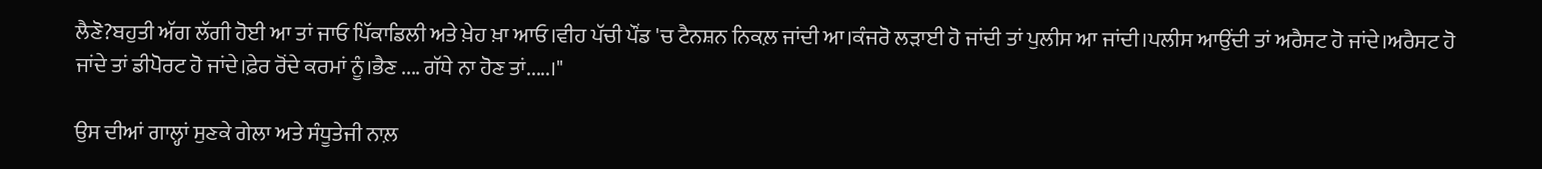ਲੈਣੋ?ਬਹੁਤੀ ਅੱਗ ਲੱਗੀ ਹੋਈ ਆ ਤਾਂ ਜਾਓ ਪਿੱਕਾਡਿਲੀ ਅਤੇ ਖ਼ੇਹ ਖ਼ਾ ਆਓ।ਵੀਹ ਪੱਚੀ ਪੌਂਡ 'ਚ ਟੈਨਸ਼ਨ ਨਿਕਲ਼ ਜਾਂਦੀ ਆ।ਕੰਜਰੋ ਲੜਾਈ ਹੋ ਜਾਂਦੀ ਤਾਂ ਪੁਲੀਸ ਆ ਜਾਂਦੀ।ਪਲੀਸ ਆਉਂਦੀ ਤਾਂ ਅਰੈਸਟ ਹੋ ਜਾਂਦੇ।ਅਰੈਸਟ ਹੋ ਜਾਂਦੇ ਤਾਂ ਡੀਪੋਰਟ ਹੋ ਜਾਂਦੇ।ਫ਼ੇਰ ਰੋਂਦੇ ਕਰਮਾਂ ਨੂੰ।ਭੈਣ .... ਗੱਧੇ ਨਾ ਹੋਣ ਤਾਂ.....।"

ਉਸ ਦੀਆਂ ਗਾਲ੍ਹਾਂ ਸੁਣਕੇ ਗੇਲਾ ਅਤੇ ਸੰਧੂਤੇਜੀ ਨਾਲ਼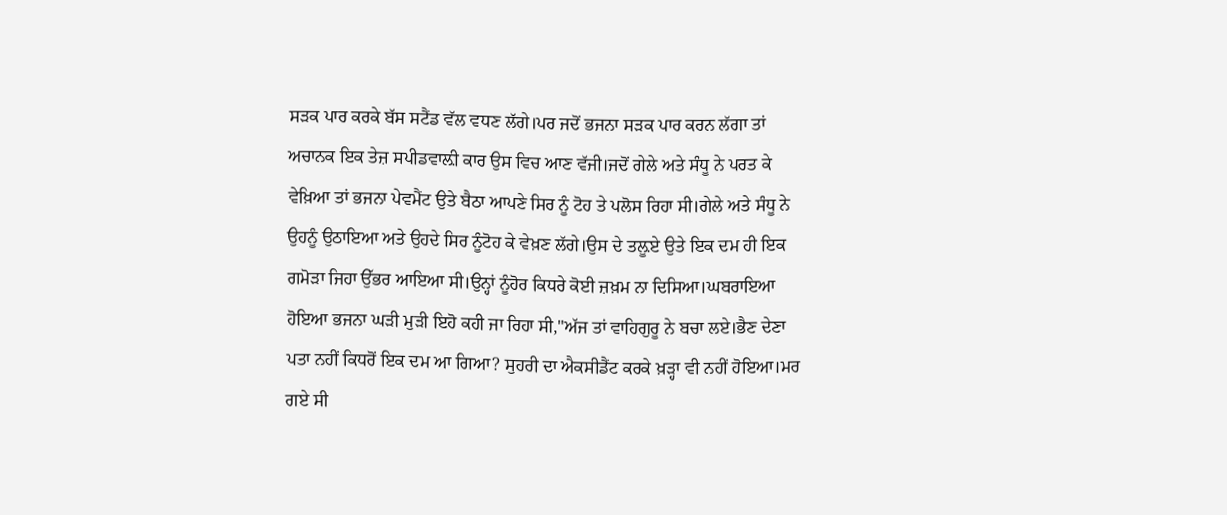ਸੜਕ ਪਾਰ ਕਰਕੇ ਬੱਸ ਸਟੈਂਡ ਵੱਲ ਵਧਣ ਲੱਗੇ।ਪਰ ਜਦੋਂ ਭਜਨਾ ਸੜਕ ਪਾਰ ਕਰਨ ਲੱਗਾ ਤਾਂ ਅਚਾਨਕ ਇਕ ਤੇਜ਼ ਸਪੀਡਵਾਲ਼ੀ ਕਾਰ ਉਸ ਵਿਚ ਆਣ ਵੱਜੀ।ਜਦੋਂ ਗੇਲੇ ਅਤੇ ਸੰਧੂ ਨੇ ਪਰਤ ਕੇ ਵੇਖ਼ਿਆ ਤਾਂ ਭਜਨਾ ਪੇਵਮੈਂਟ ਉਤੇ ਬੈਠਾ ਆਪਣੇ ਸਿਰ ਨੂੰ ਟੋਹ ਤੇ ਪਲੋਸ ਰਿਹਾ ਸੀ।ਗੇਲੇ ਅਤੇ ਸੰਧੂ ਨੇ ਉਹਨੂੰ ਉਠਾਇਆ ਅਤੇ ਉਹਦੇ ਸਿਰ ਨੂੰਟੋਹ ਕੇ ਵੇਖ਼ਣ ਲੱਗੇ।ਉਸ ਦੇ ਤਲ਼ੂਏ ਉਤੇ ਇਕ ਦਮ ਹੀ ਇਕ ਗਮੋੜਾ ਜਿਹਾ ਉੱਭਰ ਆਇਆ ਸੀ।ਉਨ੍ਹਾਂ ਨੂੰਹੋਰ ਕਿਧਰੇ ਕੋਈ ਜ਼ਖ਼ਮ ਨਾ ਦਿਸਿਆ।ਘਬਰਾਇਆ ਹੋਇਆ ਭਜਨਾ ਘੜੀ ਮੁੜੀ ਇਹੋ ਕਹੀ ਜਾ ਰਿਹਾ ਸੀ,"ਅੱਜ ਤਾਂ ਵਾਹਿਗੁਰੂ ਨੇ ਬਚਾ ਲਏ।ਭੈਣ ਦੇਣਾ ਪਤਾ ਨਹੀਂ ਕਿਧਰੋਂ ਇਕ ਦਮ ਆ ਗਿਆ? ਸੁਹਰੀ ਦਾ ਐਕਸੀਡੈਂਟ ਕਰਕੇ ਖ਼ੜ੍ਹਾ ਵੀ ਨਹੀਂ ਹੋਇਆ।ਮਰ ਗਏ ਸੀ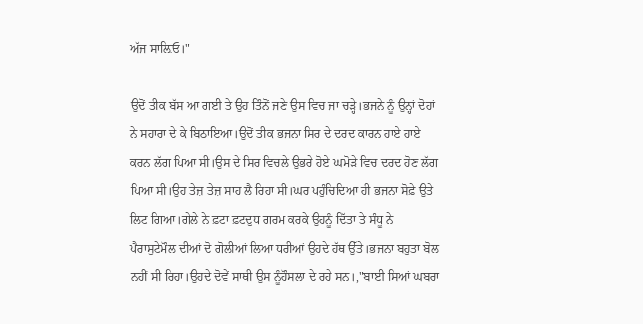ਅੱਜ ਸਾਲ਼ਿਓ।"

ਉਦੋਂ ਤੀਕ ਬੱਸ ਆ ਗਈ ਤੇ ਉਹ ਤਿੰਨੋਂ ਜਣੇ ਉਸ ਵਿਚ ਜਾ ਚੜ੍ਹੇ।ਭਜਨੇ ਨੂੰ ਉਨ੍ਹਾਂ ਦੋਹਾਂ ਨੇ ਸਹਾਰਾ ਦੇ ਕੇ ਬਿਠਾਇਆ।ਉਦੋਂ ਤੀਕ ਭਜਨਾ ਸਿਰ ਦੇ ਦਰਦ ਕਾਰਨ ਹਾਏ ਹਾਏ ਕਰਨ ਲੱਗ ਪਿਆ ਸੀ।ਉਸ ਦੇ ਸਿਰ ਵਿਚਲੇ ਉਭਰੇ ਹੋਏ ਘਮੋੜੇ ਵਿਚ ਦਰਦ ਹੋਣ ਲੱਗ ਪਿਆ ਸੀ।ਉਹ ਤੇਜ਼ ਤੇਜ਼ ਸਾਹ ਲੈ ਰਿਹਾ ਸੀ।ਘਰ ਪਹੁੰਚਿਦਿਆ ਹੀ ਭਜਨਾ ਸੋਫ਼ੇ ਉਤੇ ਲਿਟ ਗਿਆ।ਗੇਲੇ ਨੇ ਫ਼ਟਾ ਫ਼ਟਦੁਧ ਗਰਮ ਕਰਕੇ ਉਹਨੂੰ ਦਿੱਤਾ ਤੇ ਸੰਧੂ ਨੇ ਪੈਰਾਸੁਟੇਮੌਲ ਦੀਆਂ ਦੋ ਗੋਲੀਆਂ ਲਿਆ ਧਰੀਆਂ ਉਹਦੇ ਹੱਥ ਉੱਤੇ।ਭਜਨਾ ਬਹੁਤਾ ਬੋਲ ਨਹੀਂ ਸੀ ਰਿਹਾ।ਉਹਦੇ ਦੋਵੇਂ ਸਾਥੀ ਉਸ ਨੂੰਹੌਸਲਾ ਦੇ ਰਹੇ ਸਨ।,"ਬਾਈ ਸਿਆਂ ਘਬਰਾ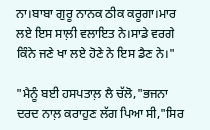ਨਾ।ਬਾਬਾ ਗੁਰੂ ਨਾਨਕ ਠੀਕ ਕਰੂਗਾ।ਮਾਰ ਲਏ ਇਸ ਸਾਲ਼ੀ ਵਲਾਇਤ ਨੇ।ਸਾਡੇ ਵਰਗੇ ਕਿੰਨੇ ਜਣੇ ਖਾ ਲਏ ਹੋਣੇ ਨੇ ਇਸ ਡੈਣ ਨੇ।"

"ਮੈਨੂੰ ਬਈ ਹਸਪਤਾਲ਼ ਲੈ ਚੱਲੋ,"ਭਜਨਾ ਦਰਦ ਨਾਲ਼ ਕਰਾਹੁਣ ਲੱਗ ਪਿਆ ਸੀ,"ਸਿਰ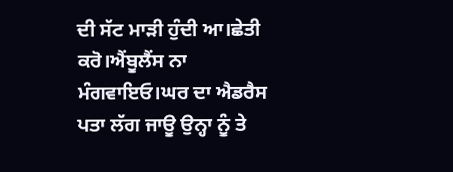ਦੀ ਸੱਟ ਮਾੜੀ ਹੁੰਦੀ ਆ।ਛੇਤੀ ਕਰੋ।ਐਂਬੂਲੈਂਸ ਨਾ ਮੰਗਵਾਇਓ।ਘਰ ਦਾ ਐਡਰੈਸ ਪਤਾ ਲੱਗ ਜਾਊ ਉਨ੍ਹਾ ਨੂੰ ਤੇ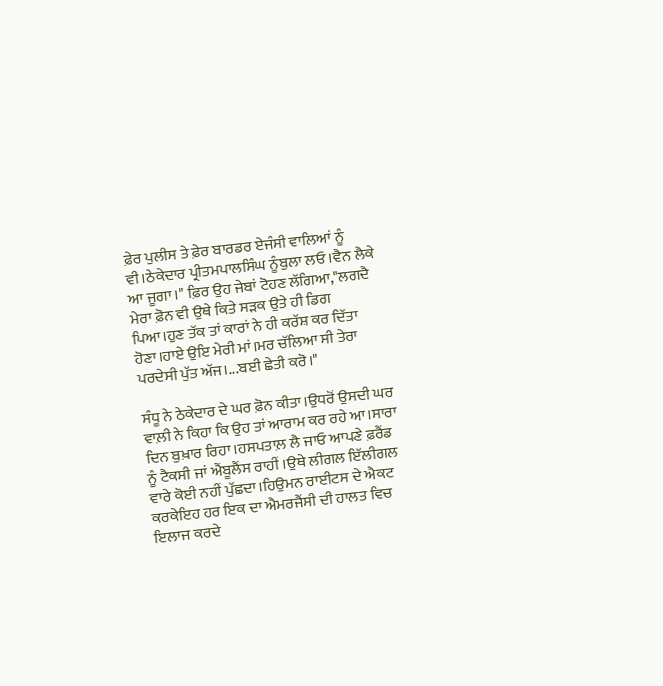ਫ਼ੇਰ ਪੁਲੀਸ ਤੇ ਫ਼ੇਰ ਬਾਰਡਰ ਏਜੰਸੀ ਵਾਲਿਆਂ ਨੂੰ ਵੀ।ਠੇਕੇਦਾਰ ਪ੍ਰੀਤਮਪਾਲਸਿੰਘ ਨੂੰਬੁਲਾ ਲਓ।ਵੈਨ ਲੈਕੇ ਆ ਜੂਗਾ।" ਫ਼ਿਰ ਉਹ ਜੇਬਾਂ ਟੋਹਣ ਲੱਗਿਆ,"ਲਗਦੈ ਮੇਰਾ ਫ਼ੋਨ ਵੀ ਉਥੇ ਕਿਤੇ ਸੜਕ ਉਤੇ ਹੀ ਡਿਗ ਪਿਆ।ਹੁਣ ਤੱਕ ਤਾਂ ਕਾਰਾਂ ਨੇ ਹੀ ਕਰੱਸ਼ ਕਰ ਦਿੱਤਾ ਹੋਣਾ।ਹਾਏ ਉਇ ਮੇਰੀ ਮਾਂ।ਮਰ ਚੱਲਿਆ ਸੀ ਤੇਰਾ ਪਰਦੇਸੀ ਪੁੱਤ ਅੱਜ।...ਬਈ ਛੇਤੀ ਕਰੋ।"

ਸੰਧੂ ਨੇ ਠੇਕੇਦਾਰ ਦੇ ਘਰ ਫ਼ੋਨ ਕੀਤਾ।ਉਧਰੋਂ ਉਸਦੀ ਘਰ ਵਾਲ਼ੀ ਨੇ ਕਿਹਾ ਕਿ ਉਹ ਤਾਂ ਆਰਾਮ ਕਰ ਰਹੇ ਆ।ਸਾਰਾ ਦਿਨ ਬੁਖ਼ਾਰ ਰਿਹਾ।ਹਸਪਤਾਲ਼ ਲੈ ਜਾਓ ਆਪਣੇ ਫ਼ਰੈਂਡ ਨੂੰ ਟੈਕਸੀ ਜਾਂ ਐਂਬੂਲੈਂਸ ਰਾਹੀਂ ।ਉਥੇ ਲੀਗਲ ਇੱਲੀਗਲ ਵਾਰੇ ਕੋਈ ਨਹੀਂ ਪੁੱਛਦਾ।ਹਿਉਮਨ ਰਾਈਟਸ ਦੇ ਐਕਟ ਕਰਕੇਇਹ ਹਰ ਇਕ ਦਾ ਐਮਰਜੈਂਸੀ ਦੀ ਹਾਲਤ ਵਿਚ ਇਲਾਜ ਕਰਦੇ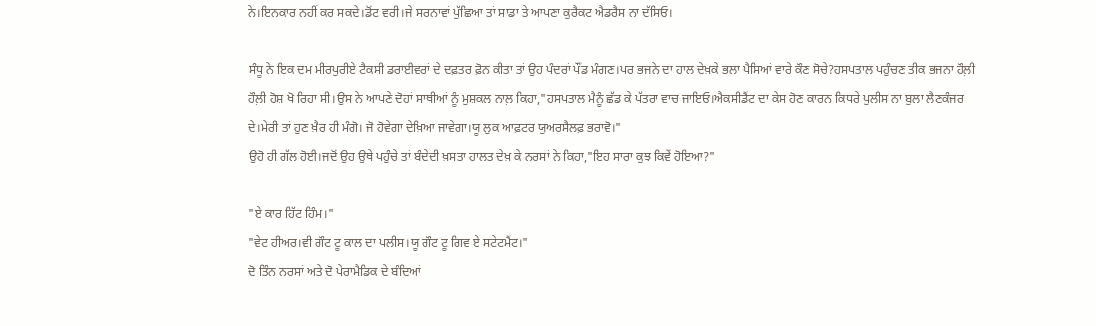ਨੇ।ਇਨਕਾਰ ਨਹੀਂ ਕਰ ਸਕਦੇ।ਡੋਂਟ ਵਰੀ।ਜੇ ਸਰਨਾਵਾਂ ਪੁੱਛਿਆ ਤਾਂ ਸਾਡਾ ਤੇ ਆਪਣਾ ਕੁਰੈਕਟ ਐਡਰੈਸ ਨਾ ਦੱਸਿਓ।

ਸੰਧੂ ਨੇ ਇਕ ਦਮ ਮੀਰਪੁਰੀਏ ਟੈਕਸੀ ਡਰਾਈਵਰਾਂ ਦੇ ਦਫ਼ਤਰ ਫ਼ੋਨ ਕੀਤਾ ਤਾਂ ਉਹ ਪੰਦਰਾਂ ਪੌਂਡ ਮੰਗਣ।ਪਰ ਭਜਨੇ ਦਾ ਹਾਲ ਦੇਖ਼ਕੇ ਭਲਾ ਪੈਸਿਆਂ ਵਾਰੇ ਕੌਣ ਸੋਚੇ?ਹਸਪਤਾਲ ਪਹੁੰਚਣ ਤੀਕ ਭਜਨਾ ਹੌਲ਼ੀ ਹੌਲ਼ੀ ਹੋਸ਼ ਖੋ ਰਿਹਾ ਸੀ।ਉਸ ਨੇ ਆਪਣੇ ਦੋਹਾਂ ਸਾਥੀਆਂ ਨੂੰ ਮੁਸ਼ਕਲ ਨਾਲ਼ ਕਿਹਾ,"ਹਸਪਤਾਲ ਮੈਨੂੰ ਛੱਡ ਕੇ ਪੱਤਰਾ ਵਾਚ ਜਾਇਓ।ਐਕਸੀਡੈਂਟ ਦਾ ਕੇਸ ਹੋਣ ਕਾਰਨ ਕਿਧਰੇ ਪੁਲੀਸ ਨਾ ਬੁਲਾ ਲੈਣਕੰਜਰ ਦੇ।ਮੇਰੀ ਤਾਂ ਹੁਣ ਖ਼ੈਰ ਹੀ ਮੰਗੋ। ਜੋ ਹੋਵੇਗਾ ਦੇਖ਼ਿਆ ਜਾਵੇਗਾ।ਯੂ ਲੁਕ ਆਫ਼ਟਰ ਯੁਅਰਸੈਲਫ਼ ਭਰਾਵੋ।"
ਉਹੋ ਹੀ ਗੱਲ ਹੋਈ।ਜਦੋਂ ਉਹ ਉਥੇ ਪਹੁੰਚੇ ਤਾਂ ਬੰਦੇਦੀ ਖ਼ਸਤਾ ਹਾਲਤ ਦੇਖ਼ ਕੇ ਨਰਸਾਂ ਨੇ ਕਿਹਾ,"ਇਹ ਸਾਰਾ ਕੁਝ ਕਿਵੇਂ ਹੋਇਆ?"

"ਏ ਕਾਰ ਹਿੱਟ ਹਿੰਮ।"
"ਵੇਟ ਹੀਅਰ।ਵੀ ਗੌਟ ਟੂ ਕਾਲ ਦਾ ਪਲੀਸ।ਯੂ ਗੌਟ ਟੂ ਗਿਵ ਏ ਸਟੇਟਮੈਂਟ।"
ਦੋ ਤਿੰਨ ਨਰਸਾਂ ਅਤੇ ਦੋ ਪੇਰਾਮੈਡਿਕ ਦੇ ਬੰਦਿਆਂ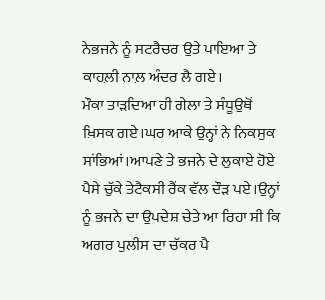ਨੇਭਜਨੇ ਨੂੰ ਸਟਰੈਚਰ ਉਤੇ ਪਾਇਆ ਤੇ ਕਾਹਲ਼ੀ ਨਾਲ਼ ਅੰਦਰ ਲੈ ਗਏ।
ਮੌਕਾ ਤਾੜਦਿਆ ਹੀ ਗੇਲਾ ਤੇ ਸੰਧੂਉਥੋਂ ਖ਼ਿਸਕ ਗਏ।ਘਰ ਆਕੇ ਉਨ੍ਹਾਂ ਨੇ ਨਿਕਸੁਕ ਸਾਂਭਿਆਂ।ਆਪਣੇ ਤੇ ਭਜਨੇ ਦੇ ਲੁਕਾਏ ਹੋਏ ਪੈਸੇ ਚੁੱਕੇ ਤੇਟੈਕਸੀ ਰੈਂਕ ਵੱਲ ਦੌੜ ਪਏ।ਉਨ੍ਹਾਂ ਨੂੰ ਭਜਨੇ ਦਾ ਉਪਦੇਸ਼ ਚੇਤੇ ਆ ਰਿਹਾ ਸੀ ਕਿ ਅਗਰ ਪੁਲੀਸ ਦਾ ਚੱਕਰ ਪੈ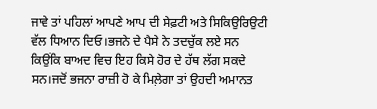ਜਾਵੇ ਤਾਂ ਪਹਿਲਾਂ ਆਪਣੇ ਆਪ ਦੀ ਸੇਫ਼ਟੀ ਅਤੇ ਸਿਕਿਉਰਿਉਟੀ ਵੱਲ ਧਿਆਨ ਦਿਓ।ਭਜਨੇ ਦੇ ਪੈਸੇ ਨੇ ਤਦਚੁੱਕ ਲਏ ਸਨ ਕਿਉਂਕਿ ਬਾਅਦ ਵਿਚ ਇਹ ਕਿਸੇ ਹੋਰ ਦੇ ਹੱਥ ਲੱਗ ਸਕਦੇ ਸਨ।ਜਦੋਂ ਭਜਨਾ ਰਾਜ਼ੀ ਹੋ ਕੇ ਮਿਲ਼ੇਗਾ ਤਾਂ ਉਹਦੀ ਅਮਾਨਤ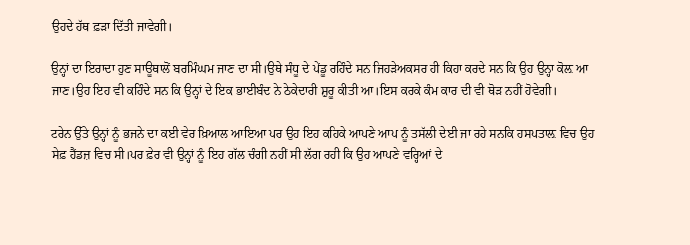ਉਹਦੇ ਹੱਥ ਫ਼ੜਾ ਦਿੱਤੀ ਜਾਵੇਗੀ।

ਉਨ੍ਹਾਂ ਦਾ ਇਰਾਦਾ ਹੁਣ ਸਾਊਥਾਲੋਂ ਬਰਮਿੰਘਮ ਜਾਣ ਦਾ ਸੀ।ਉਥੇ ਸੰਧੂ ਦੇ ਪੇਂਡੂ ਰਹਿੰਦੇ ਸਨ ਜਿਹੜੇਅਕਸਰ ਹੀ ਕਿਹਾ ਕਰਦੇ ਸਨ ਕਿ ਉਹ ਉਨ੍ਹਾ ਕੋਲ਼ ਆ ਜਾਣ।ਉਹ ਇਹ ਵੀ ਕਹਿੰਦੇ ਸਨ ਕਿ ਉਨ੍ਹਾਂ ਦੇ ਇਕ ਭਾਈਬੰਦ ਨੇ ਠੇਕੇਦਾਰੀ ਸ਼ੁਰੂ ਕੀਤੀ ਆ।ਇਸ ਕਰਕੇ ਕੰਮ ਕਾਰ ਦੀ ਵੀ ਥੋੜ ਨਹੀਂ ਹੋਵੇਗੀ।

ਟਰੇਨ ਉੱਤੇ ਉਨ੍ਹਾਂ ਨੂੰ ਭਜਨੇ ਦਾ ਕਈ ਵੇਰ ਖ਼ਿਆਲ ਆਇਆ ਪਰ ਉਹ ਇਹ ਕਹਿਕੇ ਆਪਣੇ ਆਪ ਨੂੰ ਤਸੱਲੀ ਦੇਈ ਜਾ ਰਹੇ ਸਨਕਿ ਹਸਪਤਾਲ਼ ਵਿਚ ਉਹ ਸੇਫ਼ ਹੈਂਡਜ਼ ਵਿਚ ਸੀ।ਪਰ ਫ਼ੇਰ ਵੀ ਉਨ੍ਹਾਂ ਨੂੰ ਇਹ ਗੱਲ ਚੰਗੀ ਨਹੀਂ ਸੀ ਲੱਗ ਰਹੀ ਕਿ ਉਹ ਆਪਣੇ ਵਰ੍ਹਿਆਂ ਦੇ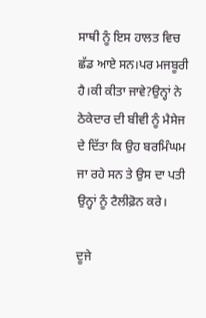ਸਾਥੀ ਨੂੰ ਇਸ ਹਾਲਤ ਵਿਚ ਛੱਡ ਆਏ ਸਨ।ਪਰ ਮਜਬੂਰੀ ਹੈ।ਕੀ ਕੀਤਾ ਜਾਵੇ?ਉਨ੍ਹਾਂ ਨੇ ਠੇਕੇਦਾਰ ਦੀ ਬੀਵੀ ਨੂੰ ਮੈਸੇਜ ਦੇ ਦਿੱਤਾ ਕਿ ਉਹ ਬਰਮਿੰਘਮ ਜਾ ਰਹੇ ਸਨ ਤੇ ਉਸ ਦਾ ਪਤੀ ਉਨ੍ਹਾਂ ਨੂੰ ਟੈਲੀਫ਼ੋਨ ਕਰੇ।

ਦੂਜੇ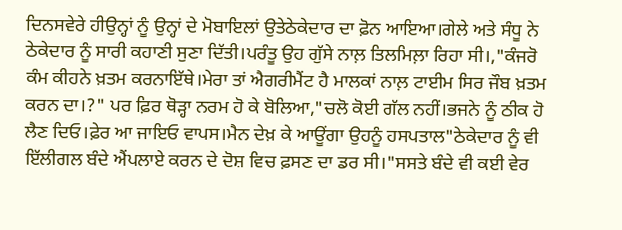ਦਿਨਸਵੇਰੇ ਹੀਉਨ੍ਹਾਂ ਨੂੰ ਉਨ੍ਹਾਂ ਦੇ ਮੋਬਾਇਲਾਂ ਉਤੇਠੇਕੇਦਾਰ ਦਾ ਫ਼ੋਨ ਆਇਆ।ਗੇਲੇ ਅਤੇ ਸੰਧੂ ਨੇ ਠੇਕੇਦਾਰ ਨੂੰ ਸਾਰੀ ਕਹਾਣੀ ਸੁਣਾ ਦਿੱਤੀ।ਪਰੰਤੂ ਉਹ ਗੁੱਸੇ ਨਾਲ਼ ਤਿਲਮਿਲ਼ਾ ਰਿਹਾ ਸੀ।,"ਕੰਜਰੋ ਕੰਮ ਕੀਹਨੇ ਖ਼ਤਮ ਕਰਨਾਇੱਥੇ।ਮੇਰਾ ਤਾਂ ਐਗਰੀਮੈਂਟ ਹੈ ਮਾਲਕਾਂ ਨਾਲ਼ ਟਾਈਮ ਸਿਰ ਜੌਬ ਖ਼ਤਮ ਕਰਨ ਦਾ।?" ਪਰ ਫ਼ਿਰ ਥੋੜ੍ਹਾ ਨਰਮ ਹੋ ਕੇ ਬੋਲਿਆ,"ਚਲੋ ਕੋਈ ਗੱਲ ਨਹੀਂ।ਭਜਨੇ ਨੂੰ ਠੀਕ ਹੋ ਲੈਣ ਦਿਓ।ਫ਼ੇਰ ਆ ਜਾਇਓ ਵਾਪਸ।ਮੈਨ ਦੇਖ਼ ਕੇ ਆਊਂਗਾ ਉਹਨੂੰ ਹਸਪਤਾਲ"ਠੇਕੇਦਾਰ ਨੂੰ ਵੀ ਇੱਲੀਗਲ ਬੰਦੇ ਐਂਪਲਾਏ ਕਰਨ ਦੇ ਦੋਸ਼ ਵਿਚ ਫ਼ਸਣ ਦਾ ਡਰ ਸੀ।"ਸਸਤੇ ਬੰਦੇ ਵੀ ਕਈ ਵੇਰ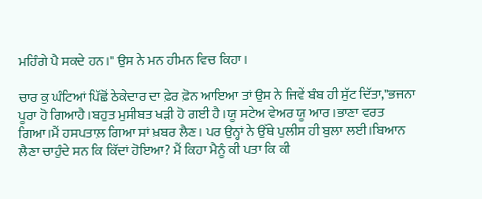ਮਹਿੰਗੇ ਪੈ ਸਕਦੇ ਹਨ।" ਉਸ ਨੇ ਮਨ ਹੀਮਨ ਵਿਚ ਕਿਹਾ।

ਚਾਰ ਕੁ ਘੰਟਿਆਂ ਪਿੱਛੋਂ ਠੇਕੇਦਾਰ ਦਾ ਫ਼ੇਰ ਫ਼ੋਨ ਆਇਆ ਤਾਂ ਉਸ ਨੇ ਜਿਵੇਂ ਬੰਬ ਹੀ ਸੁੱਟ ਦਿੱਤਾ,"ਭਜਨਾ ਪੂਰਾ ਹੋ ਗਿਆਹੈ।ਬਹੁਤ ਮੁਸੀਬਤ ਖੜੀ ਹੋ ਗਈ ਹੈ।ਯੂ ਸਟੇਅ ਵੇਅਰ ਯੂ ਆਰ।ਭਾਣਾ ਵਰਤ ਗਿਆ।ਮੈਂ ਹਸਪਤਾਲ਼ ਗਿਆ ਸਾਂ ਖ਼ਬਰ ਲੈਣ। ਪਰ ਉਨ੍ਹਾਂ ਨੇ ਉੱਥੇ ਪੁਲੀਸ ਹੀ ਬੁਲਾ ਲਈ।ਬਿਆਨ ਲੈਣਾ ਚਾਹੁੰਦੇ ਸਨ ਕਿ ਕਿੱਦਾਂ ਹੋਇਆ? ਮੈਂ ਕਿਹਾ ਮੈਨੂੰ ਕੀ ਪਤਾ ਕਿ ਕੀ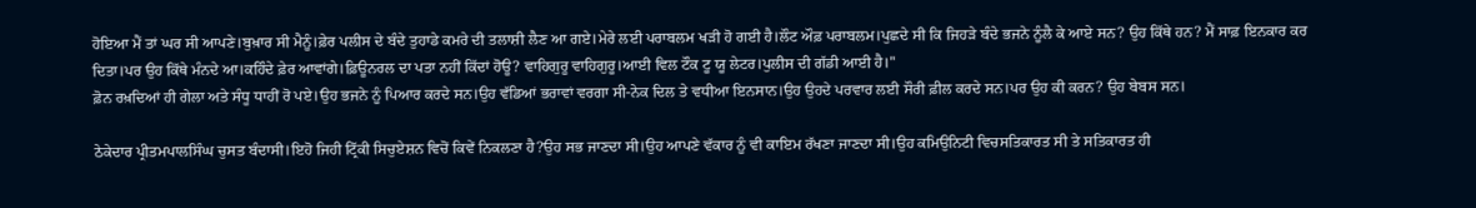ਹੋਇਆ ਮੈਂ ਤਾਂ ਘਰ ਸੀ ਆਪਣੇ।ਬੁਖ਼ਾਰ ਸੀ ਮੈਨੂੰ।ਫ਼ੇਰ ਪਲੀਸ ਦੇ ਬੰਦੇ ਤੁਹਾਡੇ ਕਮਰੇ ਦੀ ਤਲਾਸ਼ੀ ਲੈਣ ਆ ਗਏ।ਮੇਰੇ ਲਈ ਪਰਾਬਲਮ ਖੜੀ ਹੋ ਗਈ ਹੈ।ਲੌਟ ਔਫ਼ ਪਰਾਬਲਮ।ਪੁਛਦੇ ਸੀ ਕਿ ਜਿਹੜੇ ਬੰਦੇ ਭਜਨੇ ਨੂੰਲੈ ਕੇ ਆਏ ਸਨ? ਉਹ ਕਿੱਥੇ ਹਨ? ਮੈਂ ਸਾਫ਼ ਇਨਕਾਰ ਕਰ ਦਿਤਾ।ਪਰ ਉਹ ਕਿੱਥੇ ਮੰਨਦੇ ਆ।ਕਹਿੰਦੇ ਫ਼ੇਰ ਆਵਾਂਗੇ।ਫ਼ਿਊਨਰਲ ਦਾ ਪਤਾ ਨਹੀਂ ਕਿੱਦਾਂ ਹੋਊ? ਵਾਹਿਗੁਰੂ ਵਾਹਿਗੁਰੂ।ਆਈ ਵਿਲ ਟੌਕ ਟੂ ਯੂ ਲੇਟਰ।ਪੁਲੀਸ ਦੀ ਗੱਡੀ ਆਈ ਹੈ।"
ਫ਼ੋਨ ਰਖ਼ਦਿਆਂ ਹੀ ਗੇਲਾ ਅਤੇ ਸੰਧੂ ਧਾਹੀਂ ਰੋ ਪਏ।ਉਹ ਭਜਨੇ ਨੂੰ ਪਿਆਰ ਕਰਦੇ ਸਨ।ਉਹ ਵੱਡਿਆਂ ਭਰਾਵਾਂ ਵਰਗਾ ਸੀ-ਨੇਕ ਦਿਲ ਤੇ ਵਧੀਆ ਇਨਸਾਨ।ਉਹ ਉਹਦੇ ਪਰਵਾਰ ਲਈ ਸੌਰੀ ਫ਼ੀਲ ਕਰਦੇ ਸਨ।ਪਰ ਉਹ ਕੀ ਕਰਨ? ਉਹ ਬੇਬਸ ਸਨ।

ਠੇਕੇਦਾਰ ਪ੍ਰੀਤਮਪਾਲਸਿੰਘ ਚੁਸਤ ਬੰਦਾਸੀ।ਇਹੋ ਜਿਹੀ ਟ੍ਰਿੱਕੀ ਸਿਚੁਏਸ਼ਨ ਵਿਚੋਂ ਕਿਵੇਂ ਨਿਕਲਣਾ ਹੈ?ਉਹ ਸਭ ਜਾਣਦਾ ਸੀ।ਉਹ ਆਪਣੇ ਵੱਕਾਰ ਨੂੰ ਵੀ ਕਾਇਮ ਰੱਖਣਾ ਜਾਣਦਾ ਸੀ।ਉਹ ਕਮਿਉਨਿਟੀ ਵਿਚਸਤਿਕਾਰਤ ਸੀ ਤੇ ਸਤਿਕਾਰਤ ਹੀ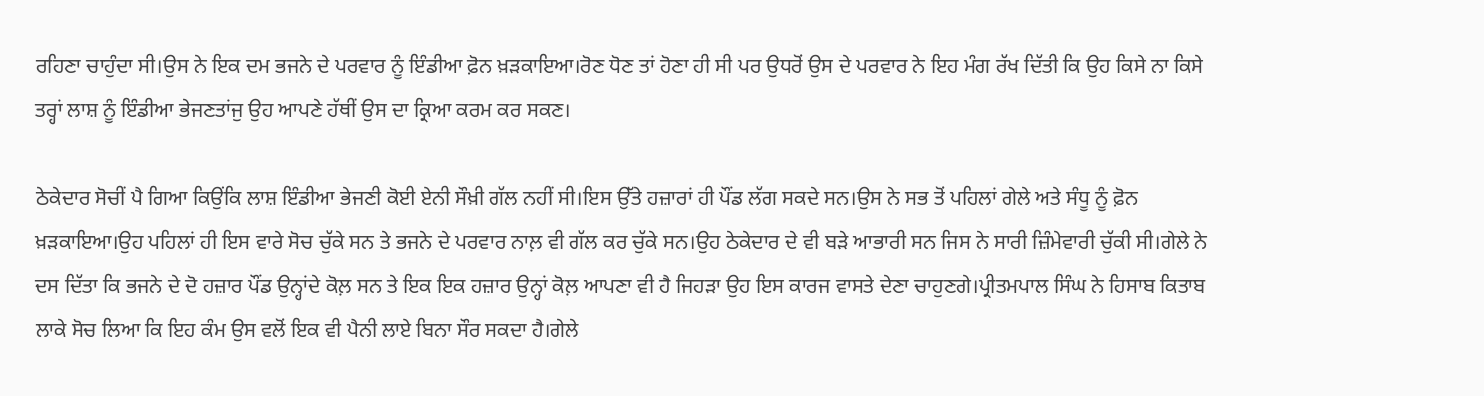ਰਹਿਣਾ ਚਾਹੁੰਦਾ ਸੀ।ਉਸ ਨੇ ਇਕ ਦਮ ਭਜਨੇ ਦੇ ਪਰਵਾਰ ਨੂੰ ਇੰਡੀਆ ਫ਼ੋਨ ਖ਼ੜਕਾਇਆ।ਰੋਣ ਧੋਣ ਤਾਂ ਹੋਣਾ ਹੀ ਸੀ ਪਰ ਉਧਰੋਂ ਉਸ ਦੇ ਪਰਵਾਰ ਨੇ ਇਹ ਮੰਗ ਰੱਖ ਦਿੱਤੀ ਕਿ ਉਹ ਕਿਸੇ ਨਾ ਕਿਸੇ ਤਰ੍ਹਾਂ ਲਾਸ਼ ਨੂੰ ਇੰਡੀਆ ਭੇਜਣਤਾਂਜੁ ਉਹ ਆਪਣੇ ਹੱਥੀਂ ਉਸ ਦਾ ਕ੍ਰਿਆ ਕਰਮ ਕਰ ਸਕਣ।

ਠੇਕੇਦਾਰ ਸੋਚੀਂ ਪੈ ਗਿਆ ਕਿਉਂਕਿ ਲਾਸ਼ ਇੰਡੀਆ ਭੇਜਣੀ ਕੋਈ ਏਨੀ ਸੌਖ਼ੀ ਗੱਲ ਨਹੀਂ ਸੀ।ਇਸ ਉੱਤੇ ਹਜ਼ਾਰਾਂ ਹੀ ਪੌਂਡ ਲੱਗ ਸਕਦੇ ਸਨ।ਉਸ ਨੇ ਸਭ ਤੋਂ ਪਹਿਲਾਂ ਗੇਲੇ ਅਤੇ ਸੰਧੂ ਨੂੰ ਫ਼ੋਨ ਖ਼ੜਕਾਇਆ।ਉਹ ਪਹਿਲਾਂ ਹੀ ਇਸ ਵਾਰੇ ਸੋਚ ਚੁੱਕੇ ਸਨ ਤੇ ਭਜਨੇ ਦੇ ਪਰਵਾਰ ਨਾਲ਼ ਵੀ ਗੱਲ ਕਰ ਚੁੱਕੇ ਸਨ।ਉਹ ਠੇਕੇਦਾਰ ਦੇ ਵੀ ਬੜੇ ਆਭਾਰੀ ਸਨ ਜਿਸ ਨੇ ਸਾਰੀ ਜ਼ਿੰਮੇਵਾਰੀ ਚੁੱਕੀ ਸੀ।ਗੇਲੇ ਨੇ ਦਸ ਦਿੱਤਾ ਕਿ ਭਜਨੇ ਦੇ ਦੋ ਹਜ਼ਾਰ ਪੌਂਡ ਉਨ੍ਹਾਂਦੇ ਕੋਲ਼ ਸਨ ਤੇ ਇਕ ਇਕ ਹਜ਼ਾਰ ਉਨ੍ਹਾਂ ਕੋਲ਼ ਆਪਣਾ ਵੀ ਹੈ ਜਿਹੜਾ ਉਹ ਇਸ ਕਾਰਜ ਵਾਸਤੇ ਦੇਣਾ ਚਾਹੁਣਗੇ।ਪ੍ਰੀਤਮਪਾਲ ਸਿੰਘ ਨੇ ਹਿਸਾਬ ਕਿਤਾਬ ਲਾਕੇ ਸੋਚ ਲਿਆ ਕਿ ਇਹ ਕੰਮ ਉਸ ਵਲੋਂ ਇਕ ਵੀ ਪੈਨੀ ਲਾਏ ਬਿਨਾ ਸੌਰ ਸਕਦਾ ਹੈ।ਗੇਲੇ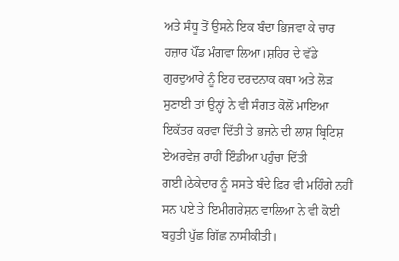ਅਤੇ ਸੰਧੂ ਤੋਂ ਉਸਨੇ ਇਕ ਬੰਦਾ ਭਿਜਵਾ ਕੇ ਚਾਰ ਹਜ਼ਾਰ ਪੌਂਡ ਮੰਗਵਾ ਲਿਆ।ਸ਼ਹਿਰ ਦੇ ਵੱਡੇ ਗੁਰਦੁਆਰੇ ਨੂੰ ਇਹ ਦਰਦਨਾਕ ਕਥਾ ਅਤੇ ਲੋੜ ਸੁਣਾਈ ਤਾਂ ਉਨ੍ਹਾਂ ਨੇ ਵੀ ਸੰਗਤ ਕੋਲੋਂ ਮਾਇਆ ਇਕੱਤਰ ਕਰਵਾ ਦਿੱਤੀ ਤੇ ਭਜਨੇ ਦੀ ਲਾਸ਼ ਬ੍ਰਿਟਿਸ਼ ਏਅਰਵੇਜ਼ ਰਾਹੀਂ ਇੰਡੀਆ ਪਹੁੰਚਾ ਦਿੱਤੀ ਗਈ।ਠੇਕੇਦਾਰ ਨੂੰ ਸਸਤੇ ਬੰਦੇ ਫ਼ਿਰ ਵੀ ਮਹਿੰਗੇ ਨਹੀਂ ਸਨ ਪਏ ਤੇ ਇਮੀਗਰੇਸ਼ਨ ਵਾਲਿਆ ਨੇ ਵੀ ਕੋਈ ਬਹੁਤੀ ਪੁੱਛ ਗਿੱਛ ਨਾਸੀਕੀਤੀ।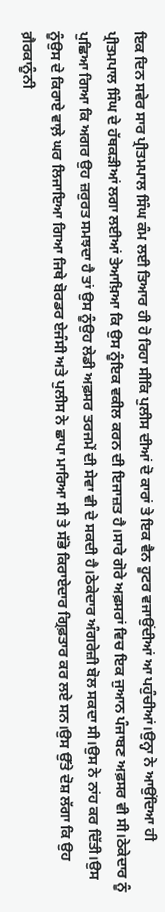ਇਕ ਦਿਨ ਸਵੇਰ ਸਾਰ ਪ੍ਰੀਤਮਪਾਲ ਸਿੰਘ ਕੰਮ ਲਈ ਤਿਆਰ ਹੀ ਹੋ ਰਿਹਾ ਸੀਕਿ ਪੁਲੀਸ ਦੀਆਂ ਦੋ ਕਾਰਾਂ ਤੇ ਇਕ ਵੈਨ ਹੂਟਰ ਵਜਾਉਂਦੀਆਂ ਆ ਪਹੁੰਚੀਆਂ।ਉਨ੍ਹਾ ਨੇ ਆਉਂਦਿਆ ਹੀ ਪ੍ਰੀਤਮਪਾਲ ਸਿੰਘ ਦੇ ਹੱਥਕੜੀਆਂ ਲਗਾ ਲਈਆਂ ਤੇਆਖ਼ਿਆ ਕਿ ਉਸ ਨੂੰਇਕ ਵਕੀਲ ਕਰਨ ਦੀ ਇਜਾਜ਼ਤ ਹੈ।ਸਾਰੇ ਗੋਰੇ ਅਫ਼ਸਰਾਂ ਵਿਚ ਇਕ ਜੁਆਨ ਪੰਜਾਬਣ ਅਫ਼ਸਰ ਵੀ ਸੀ।ਠੇਕੇਦਾਰ ਨੂੰ ਪੁਛਿਆ ਗਿਆ ਕਿ ਅਗਰ ਉਹ ਜ਼ਰੁਰਤ ਸਮਝਦਾ ਹੈ ਤਾਂ ਉਸ ਨੂੰਉਹ ਲੇਡੀ ਅਫ਼ਸਰ ਤਰਜਮੇਂ ਦੀ ਸੇਵਾ ਵੀ ਦੇ ਸਕਦੀ ਹੈ।ਠੇਕੇਦਾਰ ਅੰਗਰੇਜ਼ੀ ਬੋਲ ਸਕਦਾ ਸੀ।ਉਸ ਨੇ ਨਾਂਹ ਕਰ ਦਿੱਤੀ।ਉਸ ਨੂੰਉਸ ਦੇ ਕਿਰਾਏ ਵਾਲ਼ੇ ਘਰ ਲਿਜਾਇਆ ਗਿਆ ਜਿਥੇ ਬੋਰਡਰ ਏਜੰਸੀ ਅਤੇ ਪੁਲੀਸ ਨੇ ਛਾਪਾ ਮਾਰਿਆ ਸੀ ਤੇ ਸੱਭੋ ਕਿਰਾਏਦਾਰ ਗ੍ਰਿਫ਼ਤਾਰ ਕਰ ਲਏ ਸਨ।ਉਸ ਉੱਤੇ ਦੋਸ਼ ਲੱਗਾ ਕਿ ਉਹ ਗ਼ੈਰਕਾਨੂੰਨੀ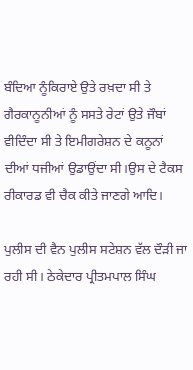ਬੰਦਿਆ ਨੂੰਕਿਰਾਏ ਉਤੇ ਰਖ਼ਦਾ ਸੀ ਤੇ ਗੈਰਕਾਨੂਨੀਆਂ ਨੂੰ ਸਸਤੇ ਰੇਟਾਂ ਉਤੇ ਜੌਬਾਂ ਵੀਦਿੰਦਾ ਸੀ ਤੇ ਇਮੀਗਰੇਸ਼ਨ ਦੇ ਕਨੂਨਾਂ ਦੀਆਂ ਧਜੀਆਂ ਉਡਾਉਂਦਾ ਸੀ।ਉਸ ਦੇ ਟੈਕਸ ਰੀਕਾਰਡ ਵੀ ਚੈਕ ਕੀਤੇ ਜਾਣਗੇ ਆਦਿ।

ਪੁਲੀਸ ਦੀ ਵੈਨ ਪੁਲੀਸ ਸਟੇਸ਼ਨ ਵੱਲ ਦੌੜੀ ਜਾ ਰਹੀ ਸੀ। ਠੇਕੇਦਾਰ ਪ੍ਰੀਤਮਪਾਲ ਸਿੰਘ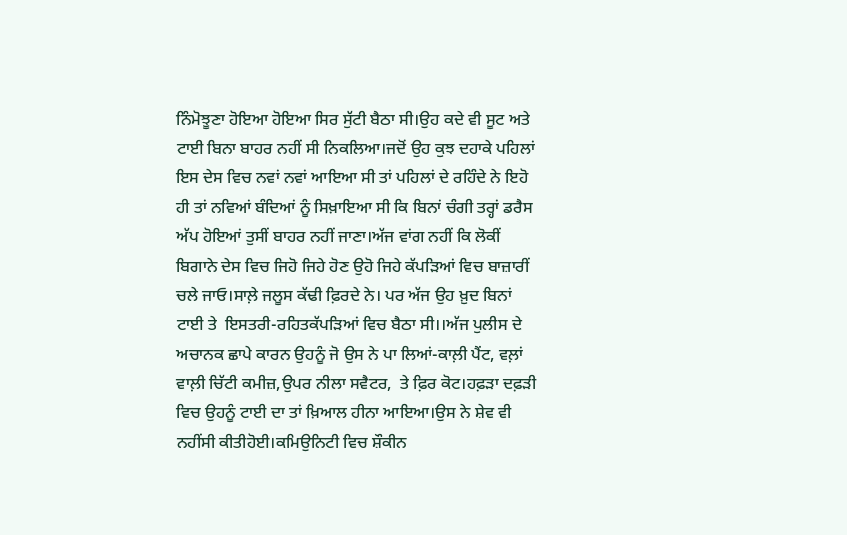ਨਿੰਮੋਝੂਣਾ ਹੋਇਆ ਹੋਇਆ ਸਿਰ ਸੁੱਟੀ ਬੈਠਾ ਸੀ।ਉਹ ਕਦੇ ਵੀ ਸੂਟ ਅਤੇ ਟਾਈ ਬਿਨਾ ਬਾਹਰ ਨਹੀਂ ਸੀ ਨਿਕਲਿਆ।ਜਦੋਂ ਉਹ ਕੁਝ ਦਹਾਕੇ ਪਹਿਲਾਂ ਇਸ ਦੇਸ ਵਿਚ ਨਵਾਂ ਨਵਾਂ ਆਇਆ ਸੀ ਤਾਂ ਪਹਿਲਾਂ ਦੇ ਰਹਿੰਦੇ ਨੇ ਇਹੋ ਹੀ ਤਾਂ ਨਵਿਆਂ ਬੰਦਿਆਂ ਨੂੰ ਸਿਖ਼ਾਇਆ ਸੀ ਕਿ ਬਿਨਾਂ ਚੰਗੀ ਤਰ੍ਹਾਂ ਡਰੈਸ ਅੱਪ ਹੋਇਆਂ ਤੁਸੀਂ ਬਾਹਰ ਨਹੀਂ ਜਾਣਾ।ਅੱਜ ਵਾਂਗ ਨਹੀਂ ਕਿ ਲੋਕੀਂ ਬਿਗਾਨੇ ਦੇਸ ਵਿਚ ਜਿਹੋ ਜਿਹੇ ਹੋਣ ਉਹੋ ਜਿਹੇ ਕੱਪੜਿਆਂ ਵਿਚ ਬਾਜ਼ਾਰੀਂ ਚਲੇ ਜਾਓ।ਸਾਲ਼ੇ ਜਲੂਸ ਕੱਢੀ ਫ਼ਿਰਦੇ ਨੇ। ਪਰ ਅੱਜ ਉਹ ਖ਼ੁਦ ਬਿਨਾਂ ਟਾਈ ਤੇ  ਇਸਤਰੀ-ਰਹਿਤਕੱਪੜਿਆਂ ਵਿਚ ਬੈਠਾ ਸੀ।।ਅੱਜ ਪੁਲੀਸ ਦੇ ਅਚਾਨਕ ਛਾਪੇ ਕਾਰਨ ਉਹਨੂੰ ਜੋ ਉਸ ਨੇ ਪਾ ਲਿਆਂ-ਕਾਲ਼ੀ ਪੈਂਟ, ਵਲ਼ਾਂ ਵਾਲ਼ੀ ਚਿੱਟੀ ਕਮੀਜ਼,ਉਪਰ ਨੀਲਾ ਸਵੈਟਰ,  ਤੇ ਫ਼ਿਰ ਕੋਟ।ਹਫ਼ੜਾ ਦਫ਼ੜੀ ਵਿਚ ਉਹਨੂੰ ਟਾਈ ਦਾ ਤਾਂ ਖ਼ਿਆਲ ਹੀਨਾ ਆਇਆ।ਉਸ ਨੇ ਸ਼ੇਵ ਵੀ ਨਹੀਂਸੀ ਕੀਤੀਹੋਈ।ਕਮਿਉਨਿਟੀ ਵਿਚ ਸ਼ੌਕੀਨ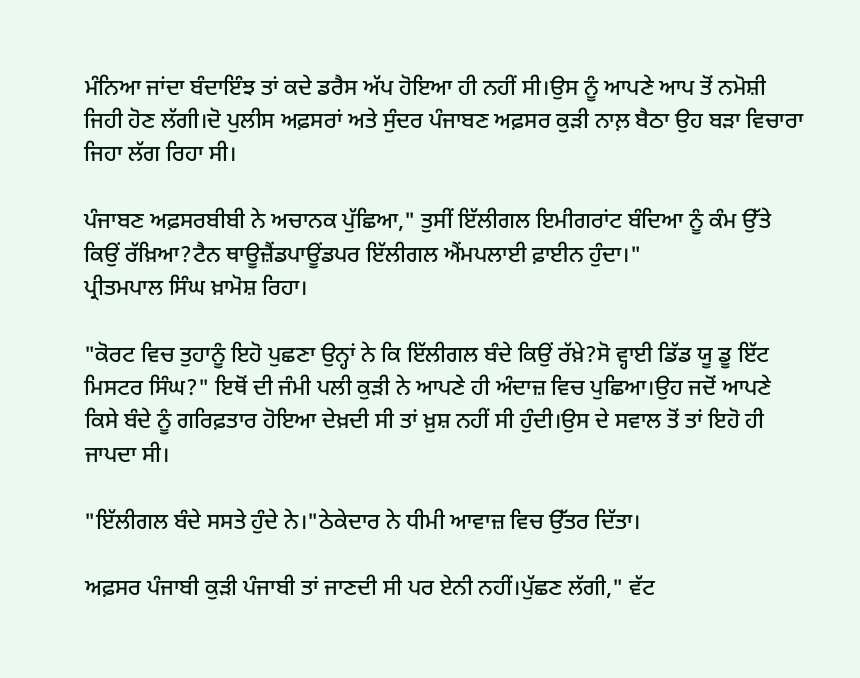ਮੰਨਿਆ ਜਾਂਦਾ ਬੰਦਾਇੰਝ ਤਾਂ ਕਦੇ ਡਰੈਸ ਅੱਪ ਹੋਇਆ ਹੀ ਨਹੀਂ ਸੀ।ਉਸ ਨੂੰ ਆਪਣੇ ਆਪ ਤੋਂ ਨਮੋਸ਼ੀ ਜਿਹੀ ਹੋਣ ਲੱਗੀ।ਦੋ ਪੁਲੀਸ ਅਫ਼ਸਰਾਂ ਅਤੇ ਸੁੰਦਰ ਪੰਜਾਬਣ ਅਫ਼ਸਰ ਕੁੜੀ ਨਾਲ਼ ਬੈਠਾ ਉਹ ਬੜਾ ਵਿਚਾਰਾ ਜਿਹਾ ਲੱਗ ਰਿਹਾ ਸੀ।

ਪੰਜਾਬਣ ਅਫ਼ਸਰਬੀਬੀ ਨੇ ਅਚਾਨਕ ਪੁੱਛਿਆ," ਤੁਸੀਂ ਇੱਲੀਗਲ ਇਮੀਗਰਾਂਟ ਬੰਦਿਆ ਨੂੰ ਕੰਮ ਉੱਤੇ ਕਿਉਂ ਰੱਖ਼ਿਆ?ਟੈਨ ਥਾਊਜ਼ੈਂਡਪਾਊਂਡਪਰ ਇੱਲੀਗਲ ਐਂਮਪਲਾਈ ਫ਼ਾਈਨ ਹੁੰਦਾ।"
ਪ੍ਰੀਤਮਪਾਲ ਸਿੰਘ ਖ਼ਾਮੋਸ਼ ਰਿਹਾ।

"ਕੋਰਟ ਵਿਚ ਤੁਹਾਨੂੰ ਇਹੋ ਪੁਛਣਾ ਉਨ੍ਹਾਂ ਨੇ ਕਿ ਇੱਲੀਗਲ ਬੰਦੇ ਕਿਉਂ ਰੱਖ਼ੇ?ਸੋ ਵ੍ਹਾਈ ਡਿੱਡ ਯੂ ਡੂ ਇੱਟ ਮਿਸਟਰ ਸਿੰਘ?" ਇਥੋਂ ਦੀ ਜੰਮੀ ਪਲੀ ਕੁੜੀ ਨੇ ਆਪਣੇ ਹੀ ਅੰਦਾਜ਼ ਵਿਚ ਪੁਛਿਆ।ਉਹ ਜਦੋਂ ਆਪਣੇ ਕਿਸੇ ਬੰਦੇ ਨੂੰ ਗਰਿਫ਼ਤਾਰ ਹੋਇਆ ਦੇਖ਼ਦੀ ਸੀ ਤਾਂ ਖ਼ੁਸ਼ ਨਹੀਂ ਸੀ ਹੁੰਦੀ।ਉਸ ਦੇ ਸਵਾਲ ਤੋਂ ਤਾਂ ਇਹੋ ਹੀ ਜਾਪਦਾ ਸੀ।

"ਇੱਲੀਗਲ ਬੰਦੇ ਸਸਤੇ ਹੁੰਦੇ ਨੇ।"ਠੇਕੇਦਾਰ ਨੇ ਧੀਮੀ ਆਵਾਜ਼ ਵਿਚ ਉੱਤਰ ਦਿੱਤਾ।

ਅਫ਼ਸਰ ਪੰਜਾਬੀ ਕੁੜੀ ਪੰਜਾਬੀ ਤਾਂ ਜਾਣਦੀ ਸੀ ਪਰ ਏਨੀ ਨਹੀਂ।ਪੁੱਛਣ ਲੱਗੀ," ਵੱਟ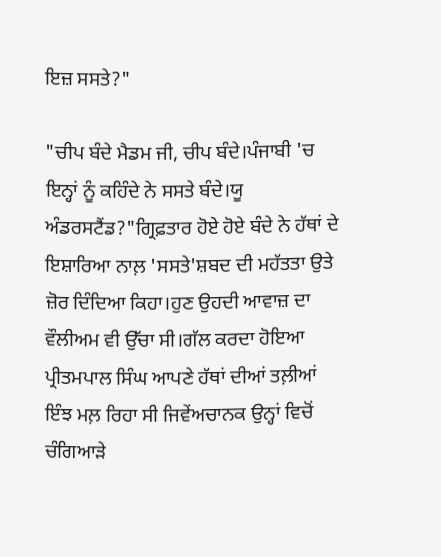ਇਜ਼ ਸਸਤੇ?"

"ਚੀਪ ਬੰਦੇ ਮੈਡਮ ਜੀ, ਚੀਪ ਬੰਦੇ।ਪੰਜਾਬੀ 'ਚ ਇਨ੍ਹਾਂ ਨੂੰ ਕਹਿੰਦੇ ਨੇ ਸਸਤੇ ਬੰਦੇ।ਯੂ ਅੰਡਰਸਟੈਂਡ?"ਗ੍ਰਿਫ਼ਤਾਰ ਹੋਏ ਹੋਏ ਬੰਦੇ ਨੇ ਹੱਥਾਂ ਦੇ ਇਸ਼ਾਰਿਆ ਨਾਲ਼ 'ਸਸਤੇ'ਸ਼ਬਦ ਦੀ ਮਹੱਤਤਾ ਉਤੇ ਜ਼ੋਰ ਦਿੰਦਿਆ ਕਿਹਾ।ਹੁਣ ਉਹਦੀ ਆਵਾਜ਼ ਦਾ ਵੌਲੀਅਮ ਵੀ ਉੱਚਾ ਸੀ।ਗੱਲ ਕਰਦਾ ਹੋਇਆ ਪ੍ਰੀਤਮਪਾਲ ਸਿੰਘ ਆਪਣੇ ਹੱਥਾਂ ਦੀਆਂ ਤਲ਼ੀਆਂ ਇੰਝ ਮਲ਼ ਰਿਹਾ ਸੀ ਜਿਵੇਂਅਚਾਨਕ ਉਨ੍ਹਾਂ ਵਿਚੋਂ ਚੰਗਿਆੜੇ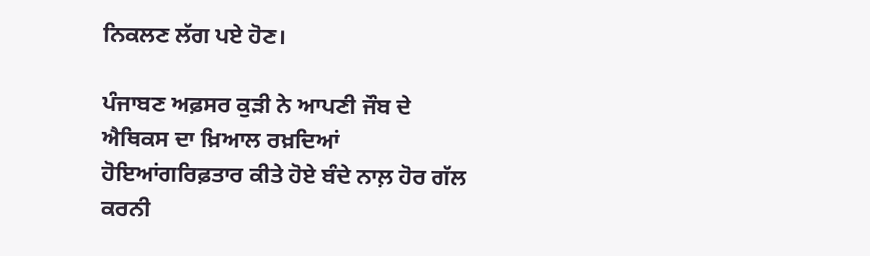ਨਿਕਲਣ ਲੱਗ ਪਏ ਹੋਣ।

ਪੰਜਾਬਣ ਅਫ਼ਸਰ ਕੁੜੀ ਨੇ ਆਪਣੀ ਜੌਬ ਦੇ ਐਥਿਕਸ ਦਾ ਖ਼ਿਆਲ ਰਖ਼ਦਿਆਂ ਹੋਇਆਂਗਰਿਫ਼ਤਾਰ ਕੀਤੇ ਹੋਏ ਬੰਦੇ ਨਾਲ਼ ਹੋਰ ਗੱਲ ਕਰਨੀ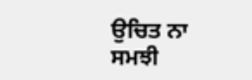ਉਚਿਤ ਨਾ ਸਮਝੀ